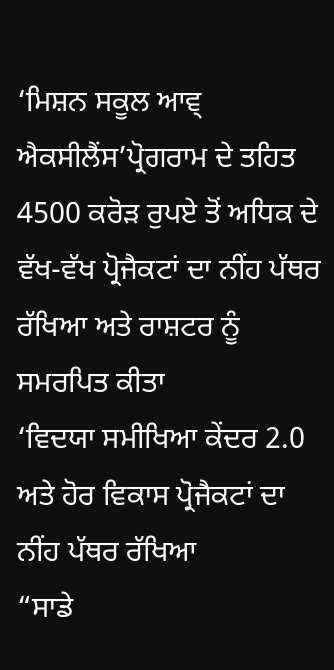‘ਮਿਸ਼ਨ ਸਕੂਲ ਆਵ੍ ਐਕਸੀਲੈਂਸ’ਪ੍ਰੋਗਰਾਮ ਦੇ ਤਹਿਤ 4500 ਕਰੋੜ ਰੁਪਏ ਤੋਂ ਅਧਿਕ ਦੇ ਵੱਖ-ਵੱਖ ਪ੍ਰੋਜੈਕਟਾਂ ਦਾ ਨੀਂਹ ਪੱਥਰ ਰੱਖਿਆ ਅਤੇ ਰਾਸ਼ਟਰ ਨੂੰ ਸਮਰਪਿਤ ਕੀਤਾ
‘ਵਿਦਯਾ ਸਮੀਖਿਆ ਕੇਂਦਰ 2.0 ਅਤੇ ਹੋਰ ਵਿਕਾਸ ਪ੍ਰੋਜੈਕਟਾਂ ਦਾ ਨੀਂਹ ਪੱਥਰ ਰੱਖਿਆ
“ਸਾਡੇ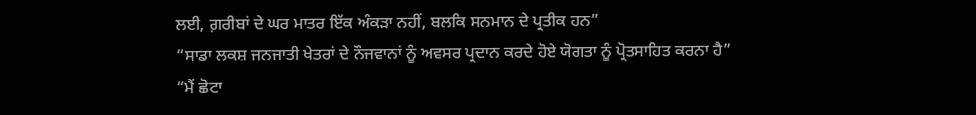ਲਈ, ਗ਼ਰੀਬਾਂ ਦੇ ਘਰ ਮਾਤਰ ਇੱਕ ਅੰਕੜਾ ਨਹੀਂ, ਬਲਕਿ ਸਨਮਾਨ ਦੇ ਪ੍ਰਤੀਕ ਹਨ”
“ਸਾਡਾ ਲਕਸ਼ ਜਨਜਾਤੀ ਖੇਤਰਾਂ ਦੇ ਨੌਜਵਾਨਾਂ ਨੂੰ ਅਵਸਰ ਪ੍ਰਦਾਨ ਕਰਦੇ ਹੋਏ ਯੋਗਤਾ ਨੂੰ ਪ੍ਰੋਤਸਾਹਿਤ ਕਰਨਾ ਹੈ”
“ਮੈਂ ਛੋਟਾ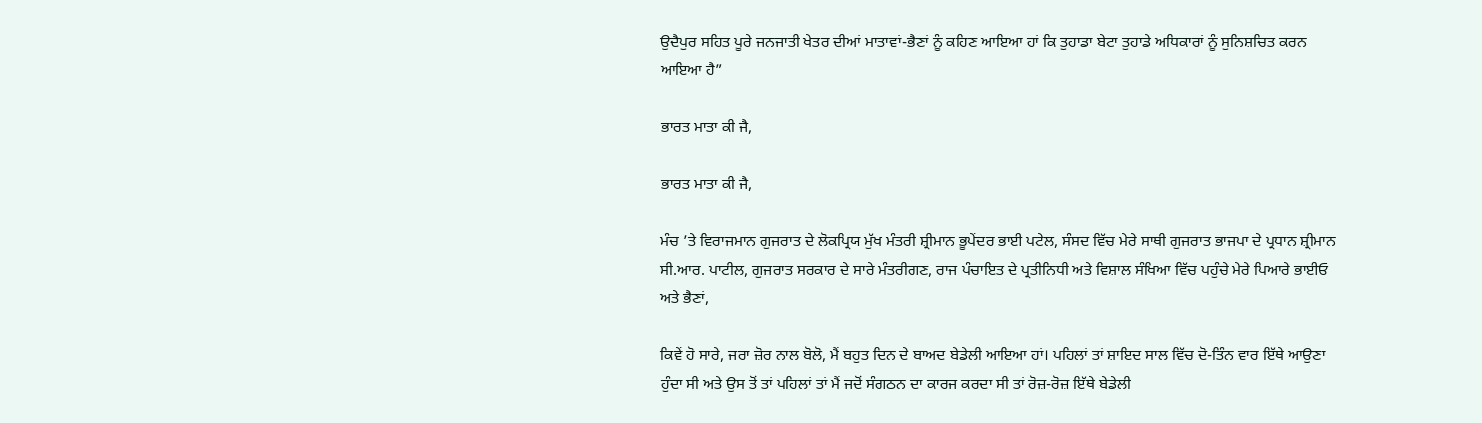ਉਦੈਪੁਰ ਸਹਿਤ ਪੂਰੇ ਜਨਜਾਤੀ ਖੇਤਰ ਦੀਆਂ ਮਾਤਾਵਾਂ-ਭੈਣਾਂ ਨੂੰ ਕਹਿਣ ਆਇਆ ਹਾਂ ਕਿ ਤੁਹਾਡਾ ਬੇਟਾ ਤੁਹਾਡੇ ਅਧਿਕਾਰਾਂ ਨੂੰ ਸੁਨਿਸ਼ਚਿਤ ਕਰਨ ਆਇਆ ਹੈ”

ਭਾਰਤ ਮਾਤਾ ਕੀ ਜੈ,

ਭਾਰਤ ਮਾਤਾ ਕੀ ਜੈ,

ਮੰਚ ’ਤੇ ਵਿਰਾਜਮਾਨ ਗੁਜਰਾਤ ਦੇ ਲੋਕਪ੍ਰਿਯ ਮੁੱਖ ਮੰਤਰੀ ਸ਼੍ਰੀਮਾਨ ਭੂਪੇਂਦਰ ਭਾਈ ਪਟੇਲ, ਸੰਸਦ ਵਿੱਚ ਮੇਰੇ ਸਾਥੀ ਗੁਜਰਾਤ ਭਾਜਪਾ ਦੇ ਪ੍ਰਧਾਨ ਸ਼੍ਰੀਮਾਨ ਸੀ.ਆਰ. ਪਾਟੀਲ, ਗੁਜਰਾਤ ਸਰਕਾਰ ਦੇ ਸਾਰੇ ਮੰਤਰੀਗਣ, ਰਾਜ ਪੰਚਾਇਤ ਦੇ ਪ੍ਰਤੀਨਿਧੀ ਅਤੇ ਵਿਸ਼ਾਲ ਸੰਖਿਆ ਵਿੱਚ ਪਹੁੰਚੇ ਮੇਰੇ ਪਿਆਰੇ ਭਾਈਓ ਅਤੇ ਭੈਣਾਂ,

ਕਿਵੇਂ ਹੋ ਸਾਰੇ, ਜਰਾ ਜ਼ੋਰ ਨਾਲ ਬੋਲੋ, ਮੈਂ ਬਹੁਤ ਦਿਨ ਦੇ ਬਾਅਦ ਬੇਡੇਲੀ ਆਇਆ ਹਾਂ। ਪਹਿਲਾਂ ਤਾਂ ਸ਼ਾਇਦ ਸਾਲ ਵਿੱਚ ਦੋ-ਤਿੰਨ ਵਾਰ ਇੱਥੇ ਆਉਣਾ ਹੁੰਦਾ ਸੀ ਅਤੇ ਉਸ ਤੋਂ ਤਾਂ ਪਹਿਲਾਂ ਤਾਂ ਮੈਂ ਜਦੋਂ ਸੰਗਠਨ ਦਾ ਕਾਰਜ ਕਰਦਾ ਸੀ ਤਾਂ ਰੋਜ਼-ਰੋਜ਼ ਇੱਥੇ ਬੇਡੇਲੀ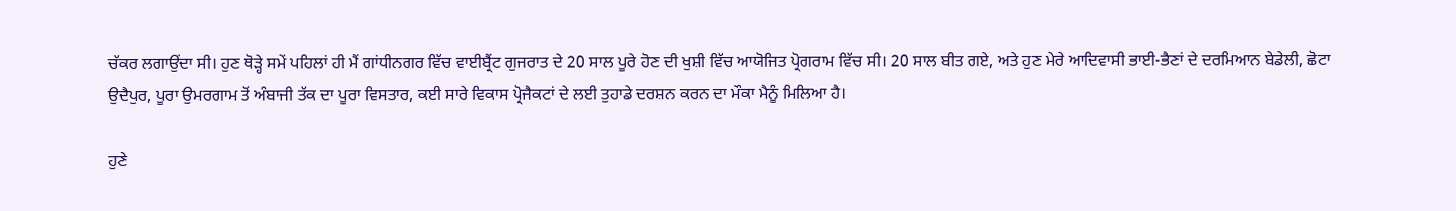ਚੱਕਰ ਲਗਾਉਂਦਾ ਸੀ। ਹੁਣ ਥੋੜ੍ਹੇ ਸਮੇਂ ਪਹਿਲਾਂ ਹੀ ਮੈਂ ਗਾਂਧੀਨਗਰ ਵਿੱਚ ਵਾਈਬ੍ਰੈਂਟ ਗੁਜਰਾਤ ਦੇ 20 ਸਾਲ ਪੂਰੇ ਹੋਣ ਦੀ ਖੁਸ਼ੀ ਵਿੱਚ ਆਯੋਜਿਤ ਪ੍ਰੋਗਰਾਮ ਵਿੱਚ ਸੀ। 20 ਸਾਲ ਬੀਤ ਗਏ, ਅਤੇ ਹੁਣ ਮੇਰੇ ਆਦਿਵਾਸੀ ਭਾਈ-ਭੈਣਾਂ ਦੇ ਦਰਮਿਆਨ ਬੇਡੇਲੀ, ਛੋਟਾ ਉਦੈਪੁਰ, ਪੂਰਾ ਉਮਰਗਾਮ ਤੋਂ ਅੰਬਾਜੀ ਤੱਕ ਦਾ ਪੂਰਾ ਵਿਸਤਾਰ, ਕਈ ਸਾਰੇ ਵਿਕਾਸ ਪ੍ਰੋਜੈਕਟਾਂ ਦੇ ਲਈ ਤੁਹਾਡੇ ਦਰਸ਼ਨ ਕਰਨ ਦਾ ਮੌਕਾ ਮੈਨੂੰ ਮਿਲਿਆ ਹੈ।

ਹੁਣੇ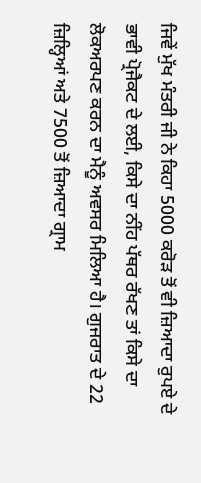ਜਿਵੇਂ ਮੁੱਖ ਮੰਤਰੀ ਜੀ ਨੇ ਕਿਹਾ 5000 ਕਰੋੜ ਤੋਂ ਵੀ ਜ਼ਿਆਦਾ ਰੁਪਏ ਦੇ ਭਾਵੀ ਪ੍ਰੋਜੈਕਟ ਦੇ ਲਈ, ਕਿਸੇ ਦਾ ਨੀਂਹ ਪੱਥਰ ਰੱਖਣ ਤਾਂ ਕਿਸੇ ਦਾ ਲੋਕਅਰਪਣ ਕਰਨ ਦਾ ਮੈਨੂੰ ਅਵਸਰ ਮਿਲਿਆ ਹੈ। ਗੁਜਰਾਤ ਦੇ 22 ਜ਼ਿਲ੍ਹਿਆਂ ਅਤੇ 7500 ਤੋਂ ਜ਼ਿਆਦਾ ਗ੍ਰਾਮ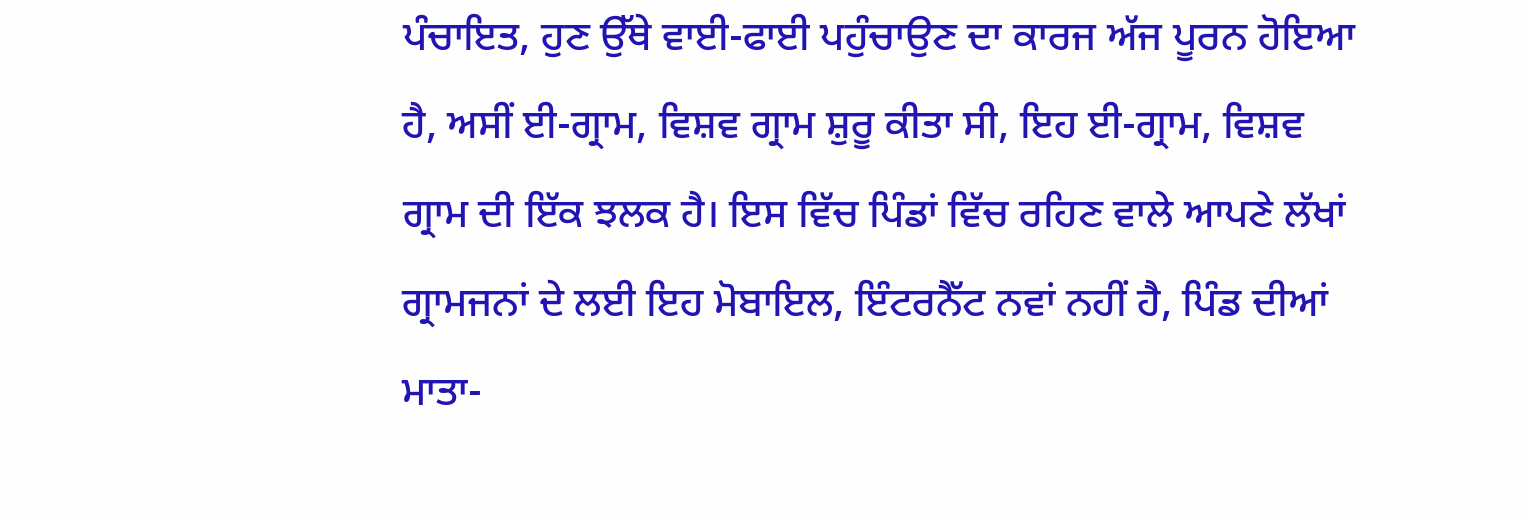ਪੰਚਾਇਤ, ਹੁਣ ਉੱਥੇ ਵਾਈ-ਫਾਈ ਪਹੁੰਚਾਉਣ ਦਾ ਕਾਰਜ ਅੱਜ ਪੂਰਨ ਹੋਇਆ ਹੈ, ਅਸੀਂ ਈ-ਗ੍ਰਾਮ, ਵਿਸ਼ਵ ਗ੍ਰਾਮ ਸ਼ੁਰੂ ਕੀਤਾ ਸੀ, ਇਹ ਈ-ਗ੍ਰਾਮ, ਵਿਸ਼ਵ ਗ੍ਰਾਮ ਦੀ ਇੱਕ ਝਲਕ ਹੈ। ਇਸ ਵਿੱਚ ਪਿੰਡਾਂ ਵਿੱਚ ਰਹਿਣ ਵਾਲੇ ਆਪਣੇ ਲੱਖਾਂ ਗ੍ਰਾਮਜਨਾਂ ਦੇ ਲਈ ਇਹ ਮੋਬਾਇਲ, ਇੰਟਰਨੈੱਟ ਨਵਾਂ ਨਹੀਂ ਹੈ, ਪਿੰਡ ਦੀਆਂ ਮਾਤਾ-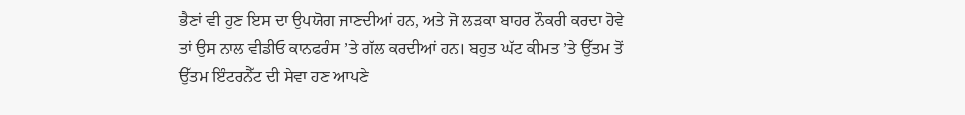ਭੈਣਾਂ ਵੀ ਹੁਣ ਇਸ ਦਾ ਉਪਯੋਗ ਜਾਣਦੀਆਂ ਹਨ, ਅਤੇ ਜੋ ਲੜਕਾ ਬਾਹਰ ਨੌਕਰੀ ਕਰਦਾ ਹੋਵੇ ਤਾਂ ਉਸ ਨਾਲ ਵੀਡੀਓ ਕਾਨਫਰੰਸ ’ਤੇ ਗੱਲ ਕਰਦੀਆਂ ਹਨ। ਬਹੁਤ ਘੱਟ ਕੀਮਤ ’ਤੇ ਉੱਤਮ ਤੋਂ ਉੱਤਮ ਇੰਟਰਨੈੱਟ ਦੀ ਸੇਵਾ ਹਣ ਆਪਣੇ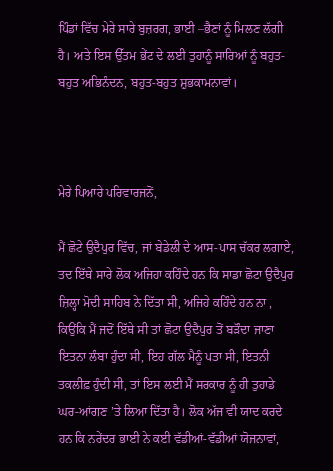ਪਿੰਡਾਂ ਵਿੱਚ ਮੇਰੇ ਸਾਰੇ ਬੁਜ਼ਰਗ, ਭਾਈ –ਭੈਣਾਂ ਨੂੰ ਮਿਲਣ ਲੱਗੀ ਹੈ। ਅਤੇ ਇਸ ਉੱਤਮ ਭੇਂਟ ਦੇ ਲਈ ਤੁਹਾਨੂੰ ਸਾਰਿਆਂ ਨੂੰ ਬਹੁਤ-ਬਹੁਤ ਅਭਿਨੰਦਨ, ਬਹੁਤ-ਬਹੁਤ ਸ਼ੁਭਕਾਮਨਾਵਾਂ।



ਮੇਰੇ ਪਿਆਰੇ ਪਰਿਵਾਰਜਨੋਂ,

ਮੈਂ ਛੋਟੇ ਉਦੈਪੁਰ ਵਿੱਚ, ਜਾਂ ਬੇਡੇਲੀ ਦੇ ਆਸ-ਪਾਸ ਚੱਕਰ ਲਗਾਏ, ਤਦ ਇੱਥੇ ਸਾਰੇ ਲੋਕ ਅਜਿਹਾ ਕਹਿੰਦੇ ਹਨ ਕਿ ਸਾਡਾ ਛੋਟਾ ਉਦੈਪੁਰ ਜ਼ਿਲ੍ਹਾ ਮੋਦੀ ਸਾਹਿਬ ਨੇ ਦਿੱਤਾ ਸੀ, ਅਜਿਹੇ ਕਹਿੰਦੇ ਹਨ ਨਾ , ਕਿਉਂਕਿ ਮੈਂ ਜਦੋਂ ਇੱਥੇ ਸੀ ਤਾਂ ਛੋਟਾ ਉਦੈਪੁਰ ਤੋਂ ਬੜੌਦਾ ਜਾਣਾ ਇਤਨਾ ਲੰਬਾ ਹੁੰਦਾ ਸੀ, ਇਹ ਗੱਲ ਮੈਨੂੰ ਪਤਾ ਸੀ, ਇਤਨੀ ਤਕਲੀਫ਼ ਹੁੰਦੀ ਸੀ, ਤਾਂ ਇਸ ਲਈ ਮੈਂ ਸਰਕਾਰ ਨੂੰ ਹੀ ਤੁਹਾਡੇ ਘਰ-ਆਂਗਣ ’ਤੇ ਲਿਆ ਦਿੱਤਾ ਹੈ। ਲੋਕ ਅੱਜ ਵੀ ਯਾਦ ਕਰਦੇ ਹਨ ਕਿ ਨਰੇਂਦਰ ਭਾਈ ਨੇ ਕਈ ਵੱਡੀਆਂ-ਵੱਡੀਆਂ ਯੋਜਨਾਵਾਂ,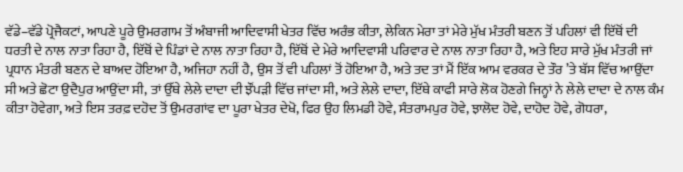ਵੱਡੇ–ਵੱਡੇ ਪ੍ਰੋਜੈਕਟਾਂ, ਆਪਣੇ ਪੂਰੇ ਉਮਰਗਾਮ ਤੋਂ ਅੰਬਾਜੀ ਆਦਿਵਾਸੀ ਖੇਤਰ ਵਿੱਚ ਅਰੰਭ ਕੀਤਾ, ਲੇਕਿਨ ਮੇਰਾ ਤਾਂ ਮੇਰੇ ਮੁੱਖ ਮੰਤਰੀ ਬਣਨ ਤੋਂ ਪਹਿਲਾਂ ਵੀ ਇੱਥੋਂ ਦੀ ਧਰਤੀ ਦੇ ਨਾਲ ਨਾਤਾ ਰਿਹਾ ਹੈ, ਇੱਥੋਂ ਦੇ ਪਿੰਡਾਂ ਦੇ ਨਾਲ ਨਾਤਾ ਰਿਹਾ ਹੈ, ਇੱਥੋਂ ਦੇ ਮੇਰੇ ਆਦਿਵਾਸੀ ਪਰਿਵਾਰ ਦੇ ਨਾਲ ਨਾਤਾ ਰਿਹਾ ਹੈ, ਅਤੇ ਇਹ ਸਾਰੇ ਮੁੱਖ ਮੰਤਰੀ ਜਾਂ ਪ੍ਰਧਾਨ ਮੰਤਰੀ ਬਣਨ ਦੇ ਬਾਅਦ ਹੋਇਆ ਹੈ, ਅਜਿਹਾ ਨਹੀਂ ਹੈ, ਉਸ ਤੋਂ ਵੀ ਪਹਿਲਾਂ ਤੋਂ ਹੋਇਆ ਹੈ, ਅਤੇ ਤਦ ਤਾਂ ਮੈਂ ਇੱਕ ਆਮ ਵਰਕਰ ਦੇ ਤੌਰ ’ਤੇ ਬੱਸ ਵਿੱਚ ਆਉਂਦਾ ਸੀ ਅਤੇ ਛੋਟਾ ਉਦੈਪੁਰ ਆਉਂਦਾ ਸੀ, ਤਾਂ ਉੱਥੇ ਲੇਲੇ ਦਾਦਾ ਦੀ ਝੌਂਪੜੀ ਵਿੱਚ ਜਾਂਦਾ ਸੀ, ਅਤੇ ਲੇਲੇ ਦਾਦਾ, ਇੱਥੇ ਕਾਫੀ ਸਾਰੇ ਲੋਕ ਹੋਣਗੇ ਜਿਨ੍ਹਾਂ ਨੇ ਲੇਲੇ ਦਾਦਾ ਦੇ ਨਾਲ ਕੰਮ ਕੀਤਾ ਹੋਵੇਗਾ, ਅਤੇ ਇਸ ਤਰਫ਼ ਦਹੋਦ ਤੋਂ ਉਮਰਗਾਂਵ ਦਾ ਪੂਰਾ ਖੇਤਰ ਦੇਖੋ, ਫਿਰ ਉਹ ਲਿਮਡੀ ਹੋਵੇ, ਸੰਤਰਾਮਪੁਰ ਹੋਵੇ, ਝਾਲੋਦ ਹੋਵੇ, ਦਾਹੋਦ ਹੋਵੇ, ਗੋਧਰਾ,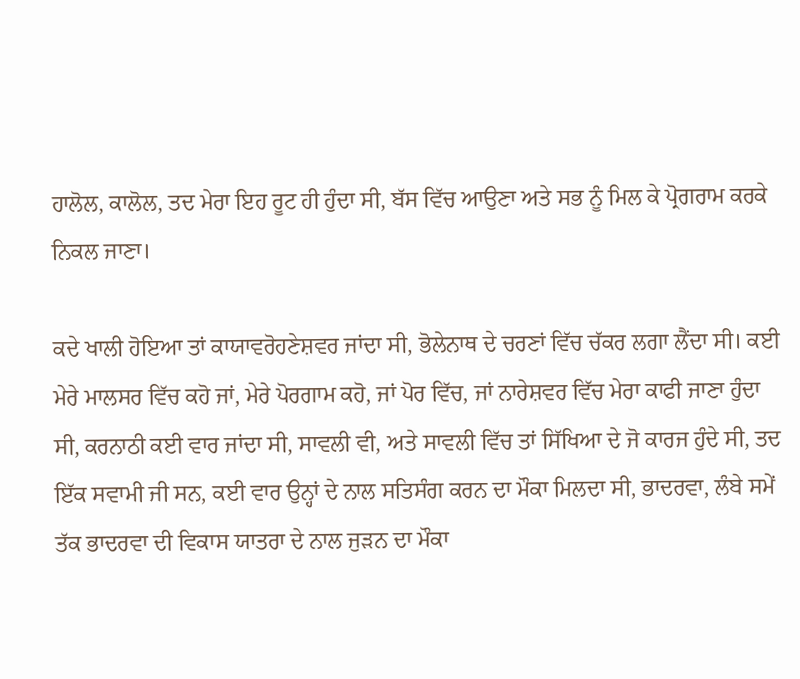ਹਾਲੋਲ, ਕਾਲੋਲ, ਤਦ ਮੇਰਾ ਇਹ ਰੂਟ ਹੀ ਹੁੰਦਾ ਸੀ, ਬੱਸ ਵਿੱਚ ਆਉਣਾ ਅਤੇ ਸਭ ਨੂੰ ਮਿਲ ਕੇ ਪ੍ਰੋਗਰਾਮ ਕਰਕੇ ਨਿਕਲ ਜਾਣਾ।

ਕਦੇ ਖਾਲੀ ਹੋਇਆ ਤਾਂ ਕਾਯਾਵਰੋਹਣੇਸ਼ਵਰ ਜਾਂਦਾ ਸੀ, ਭੋਲੇਨਾਥ ਦੇ ਚਰਣਾਂ ਵਿੱਚ ਚੱਕਰ ਲਗਾ ਲੈਂਦਾ ਸੀ। ਕਈ ਮੇਰੇ ਮਾਲਸਰ ਵਿੱਚ ਕਹੋ ਜਾਂ, ਮੇਰੇ ਪੋਰਗਾਮ ਕਹੋ, ਜਾਂ ਪੋਰ ਵਿੱਚ, ਜਾਂ ਨਾਰੇਸ਼ਵਰ ਵਿੱਚ ਮੇਰਾ ਕਾਫੀ ਜਾਣਾ ਹੁੰਦਾ ਸੀ, ਕਰਨਾਠੀ ਕਈ ਵਾਰ ਜਾਂਦਾ ਸੀ, ਸਾਵਲੀ ਵੀ, ਅਤੇ ਸਾਵਲੀ ਵਿੱਚ ਤਾਂ ਸਿੱਖਿਆ ਦੇ ਜੋ ਕਾਰਜ ਹੁੰਦੇ ਸੀ, ਤਦ ਇੱਕ ਸਵਾਮੀ ਜੀ ਸਨ, ਕਈ ਵਾਰ ਉਨ੍ਹਾਂ ਦੇ ਨਾਲ ਸਤਿਸੰਗ ਕਰਨ ਦਾ ਮੌਕਾ ਮਿਲਦਾ ਸੀ, ਭਾਦਰਵਾ, ਲੰਬੇ ਸਮੇਂ ਤੱਕ ਭਾਦਰਵਾ ਦੀ ਵਿਕਾਸ ਯਾਤਰਾ ਦੇ ਨਾਲ ਜੁੜਨ ਦਾ ਮੌਕਾ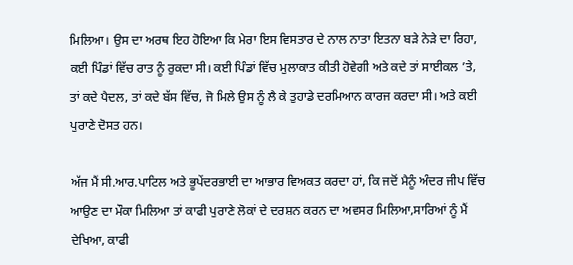ਮਿਲਿਆ। ਉਸ ਦਾ ਅਰਥ ਇਹ ਹੋਇਆ ਕਿ ਮੇਰਾ ਇਸ ਵਿਸਤਾਰ ਦੇ ਨਾਲ ਨਾਤਾ ਇਤਨਾ ਬੜੇ ਨੇੜੇ ਦਾ ਰਿਹਾ, ਕਈ ਪਿੰਡਾਂ ਵਿੱਚ ਰਾਤ ਨੂੰ ਰੁਕਦਾ ਸੀ। ਕਈ ਪਿੰਡਾਂ ਵਿੱਚ ਮੁਲਾਕਾਤ ਕੀਤੀ ਹੋਵੇਗੀ ਅਤੇ ਕਦੇ ਤਾਂ ਸਾਈਕਲ ’ਤੇ, ਤਾਂ ਕਦੇ ਪੈਦਲ, ਤਾਂ ਕਦੇ ਬੱਸ ਵਿੱਚ, ਜੋ ਮਿਲੇ ਉਸ ਨੂੰ ਲੈ ਕੇ ਤੁਹਾਡੇ ਦਰਮਿਆਨ ਕਾਰਜ ਕਰਦਾ ਸੀ। ਅਤੇ ਕਈ ਪੁਰਾਣੇ ਦੋਸਤ ਹਨ।

ਅੱਜ ਮੈਂ ਸੀ.ਆਰ.ਪਾਟਿਲ ਅਤੇ ਭੂਪੇਂਦਰਭਾਈ ਦਾ ਆਭਾਰ ਵਿਅਕਤ ਕਰਦਾ ਹਾਂ, ਕਿ ਜਦੋਂ ਮੈਨੂੰ ਅੰਦਰ ਜੀਪ ਵਿੱਚ ਆਉਣ ਦਾ ਮੌਕਾ ਮਿਲਿਆ ਤਾਂ ਕਾਫੀ ਪੁਰਾਣੇ ਲੋਕਾਂ ਦੇ ਦਰਸ਼ਨ ਕਰਨ ਦਾ ਅਵਸਰ ਮਿਲਿਆ,ਸਾਰਿਆਂ ਨੂੰ ਮੈਂ ਦੇਖਿਆ, ਕਾਫੀ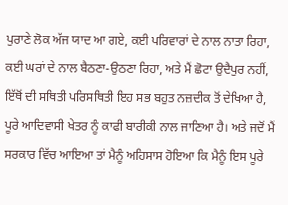ਪੁਰਾਣੇ ਲੋਕ ਅੱਜ ਯਾਦ ਆ ਗਏ, ਕਈ ਪਰਿਵਾਰਾਂ ਦੇ ਨਾਲ ਨਾਤਾ ਰਿਹਾ, ਕਈ ਘਰਾਂ ਦੇ ਨਾਲ ਬੈਠਣਾ-ਉਠਣਾ ਰਿਹਾ, ਅਤੇ ਮੈਂ ਛੋਟਾ ਉਦੈਪੁਰ ਨਹੀਂ, ਇੱਥੋਂ ਦੀ ਸਥਿਤੀ ਪਰਿਸਥਿਤੀ ਇਹ ਸਭ ਬਹੁਤ ਨਜ਼ਦੀਕ ਤੋਂ ਦੇਖਿਆ ਹੈ, ਪੂਰੇ ਆਦਿਵਾਸੀ ਖੇਤਰ ਨੂੰ ਕਾਫੀ ਬਾਰੀਕੀ ਨਾਲ ਜਾਣਿਆ ਹੈ। ਅਤੇ ਜਦੋਂ ਮੈਂ ਸਰਕਾਰ ਵਿੱਚ ਆਇਆ ਤਾਂ ਮੈਨੂੰ ਅਹਿਸਾਸ ਹੋਇਆ ਕਿ ਮੈਨੂੰ ਇਸ ਪੂਰੇ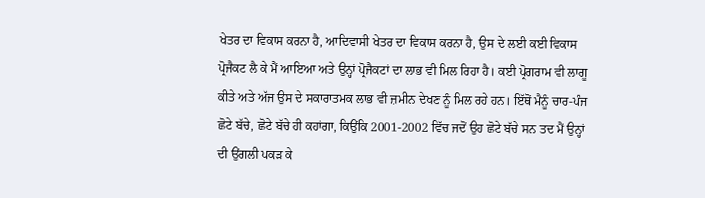ਖੇਤਰ ਦਾ ਵਿਕਾਸ ਕਰਨਾ ਹੈ, ਆਦਿਵਾਸੀ ਖੇਤਰ ਦਾ ਵਿਕਾਸ ਕਰਨਾ ਹੈ, ਉਸ ਦੇ ਲਈ ਕਈ ਵਿਕਾਸ ਪ੍ਰੋਜੈਕਟ ਲੈ ਕੇ ਮੈਂ ਆਇਆ ਅਤੇ ਉਨ੍ਹਾਂ ਪ੍ਰੋਜੈਕਟਾਂ ਦਾ ਲਾਭ ਵੀ ਮਿਲ ਰਿਹਾ ਹੈ। ਕਈ ਪ੍ਰੋਗਰਾਮ ਵੀ ਲਾਗੂ ਕੀਤੇ ਅਤੇ ਅੱਜ ਉਸ ਦੇ ਸਕਾਰਾਤਮਕ ਲਾਭ ਵੀ ਜ਼ਮੀਨ ਦੇਖਣ ਨੂੰ ਮਿਲ ਰਹੇ ਹਨ। ਇੱਥੋਂ ਮੈਨੂੰ ਚਾਰ-ਪੰਜ ਛੋਟੇ ਬੱਚੇ, ਛੋਟੇ ਬੱਚੇ ਹੀ ਕਹਾਂਗਾ, ਕਿਉਂਕਿ 2001-2002 ਵਿੱਚ ਜਦੋਂ ਉਹ ਛੋਟੇ ਬੱਚੇ ਸਨ ਤਦ ਮੈਂ ਉਨ੍ਹਾਂ ਦੀ ਉਂਗਲੀ ਪਕੜ ਕੇ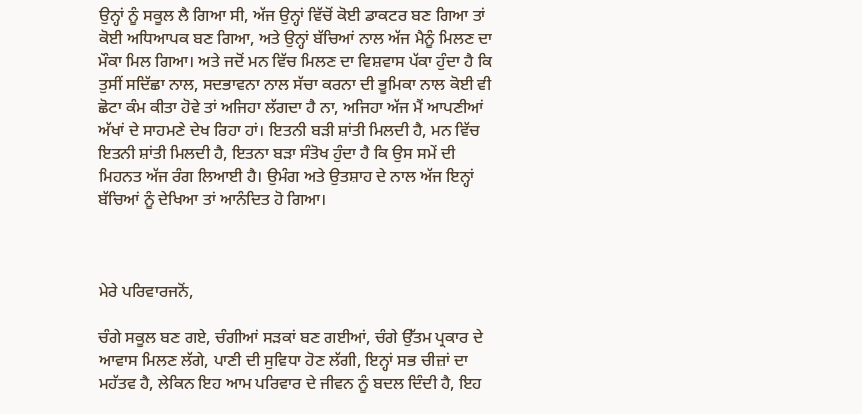ਉਨ੍ਹਾਂ ਨੂੰ ਸਕੂਲ ਲੈ ਗਿਆ ਸੀ, ਅੱਜ ਉਨ੍ਹਾਂ ਵਿੱਚੋਂ ਕੋਈ ਡਾਕਟਰ ਬਣ ਗਿਆ ਤਾਂ ਕੋਈ ਅਧਿਆਪਕ ਬਣ ਗਿਆ, ਅਤੇ ਉਨ੍ਹਾਂ ਬੱਚਿਆਂ ਨਾਲ ਅੱਜ ਮੈਨੂੰ ਮਿਲਣ ਦਾ ਮੌਕਾ ਮਿਲ ਗਿਆ। ਅਤੇ ਜਦੋਂ ਮਨ ਵਿੱਚ ਮਿਲਣ ਦਾ ਵਿਸ਼ਵਾਸ ਪੱਕਾ ਹੁੰਦਾ ਹੈ ਕਿ ਤੁਸੀਂ ਸਦਿੱਛਾ ਨਾਲ, ਸਦਭਾਵਨਾ ਨਾਲ ਸੱਚਾ ਕਰਨਾ ਦੀ ਭੂਮਿਕਾ ਨਾਲ ਕੋਈ ਵੀ ਛੋਟਾ ਕੰਮ ਕੀਤਾ ਹੋਵੇ ਤਾਂ ਅਜਿਹਾ ਲੱਗਦਾ ਹੈ ਨਾ, ਅਜਿਹਾ ਅੱਜ ਮੈਂ ਆਪਣੀਆਂ ਅੱਖਾਂ ਦੇ ਸਾਹਮਣੇ ਦੇਖ ਰਿਹਾ ਹਾਂ। ਇਤਨੀ ਬੜੀ ਸ਼ਾਂਤੀ ਮਿਲਦੀ ਹੈ, ਮਨ ਵਿੱਚ ਇਤਨੀ ਸ਼ਾਂਤੀ ਮਿਲਦੀ ਹੈ, ਇਤਨਾ ਬੜਾ ਸੰਤੋਖ ਹੁੰਦਾ ਹੈ ਕਿ ਉਸ ਸਮੇਂ ਦੀ ਮਿਹਨਤ ਅੱਜ ਰੰਗ ਲਿਆਈ ਹੈ। ਉਮੰਗ ਅਤੇ ਉਤਸ਼ਾਹ ਦੇ ਨਾਲ ਅੱਜ ਇਨ੍ਹਾਂ ਬੱਚਿਆਂ ਨੂੰ ਦੇਖਿਆ ਤਾਂ ਆਨੰਦਿਤ ਹੋ ਗਿਆ।



ਮੇਰੇ ਪਰਿਵਾਰਜਨੋਂ,

ਚੰਗੇ ਸਕੂਲ ਬਣ ਗਏ, ਚੰਗੀਆਂ ਸੜਕਾਂ ਬਣ ਗਈਆਂ, ਚੰਗੇ ਉੱਤਮ ਪ੍ਰਕਾਰ ਦੇ ਆਵਾਸ ਮਿਲਣ ਲੱਗੇ, ਪਾਣੀ ਦੀ ਸੁਵਿਧਾ ਹੋਣ ਲੱਗੀ, ਇਨ੍ਹਾਂ ਸਭ ਚੀਜ਼ਾਂ ਦਾ ਮਹੱਤਵ ਹੈ, ਲੇਕਿਨ ਇਹ ਆਮ ਪਰਿਵਾਰ ਦੇ ਜੀਵਨ ਨੂੰ ਬਦਲ ਦਿੰਦੀ ਹੈ, ਇਹ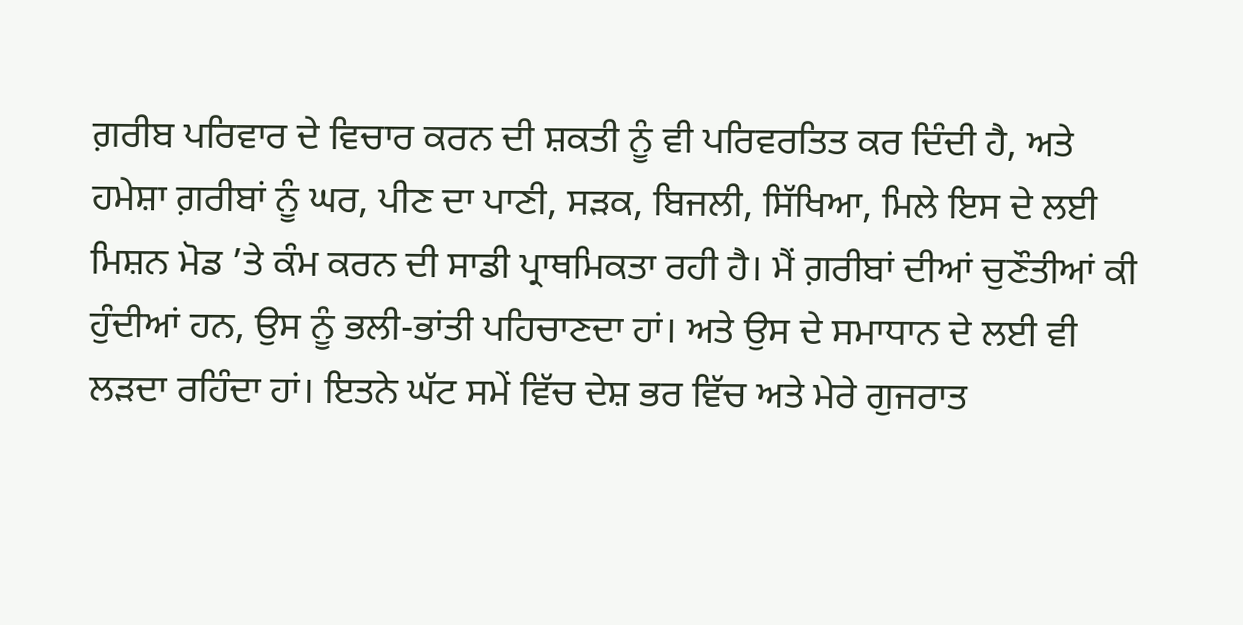ਗ਼ਰੀਬ ਪਰਿਵਾਰ ਦੇ ਵਿਚਾਰ ਕਰਨ ਦੀ ਸ਼ਕਤੀ ਨੂੰ ਵੀ ਪਰਿਵਰਤਿਤ ਕਰ ਦਿੰਦੀ ਹੈ, ਅਤੇ ਹਮੇਸ਼ਾ ਗ਼ਰੀਬਾਂ ਨੂੰ ਘਰ, ਪੀਣ ਦਾ ਪਾਣੀ, ਸੜਕ, ਬਿਜਲੀ, ਸਿੱਖਿਆ, ਮਿਲੇ ਇਸ ਦੇ ਲਈ ਮਿਸ਼ਨ ਮੋਡ ’ਤੇ ਕੰਮ ਕਰਨ ਦੀ ਸਾਡੀ ਪ੍ਰਾਥਮਿਕਤਾ ਰਹੀ ਹੈ। ਮੈਂ ਗ਼ਰੀਬਾਂ ਦੀਆਂ ਚੁਣੌਤੀਆਂ ਕੀ ਹੁੰਦੀਆਂ ਹਨ, ਉਸ ਨੂੰ ਭਲੀ-ਭਾਂਤੀ ਪਹਿਚਾਣਦਾ ਹਾਂ। ਅਤੇ ਉਸ ਦੇ ਸਮਾਧਾਨ ਦੇ ਲਈ ਵੀ ਲੜਦਾ ਰਹਿੰਦਾ ਹਾਂ। ਇਤਨੇ ਘੱਟ ਸਮੇਂ ਵਿੱਚ ਦੇਸ਼ ਭਰ ਵਿੱਚ ਅਤੇ ਮੇਰੇ ਗੁਜਰਾਤ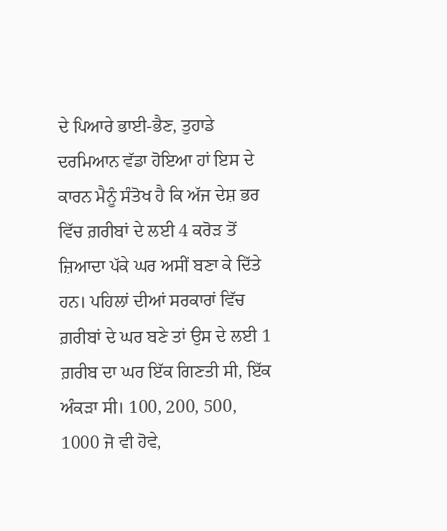ਦੇ ਪਿਆਰੇ ਭਾਈ-ਭੈਣ, ਤੁਹਾਡੇ ਦਰਮਿਆਨ ਵੱਡਾ ਹੋਇਆ ਹਾਂ ਇਸ ਦੇ ਕਾਰਨ ਮੈਨੂੰ ਸੰਤੋਖ ਹੈ ਕਿ ਅੱਜ ਦੇਸ਼ ਭਰ ਵਿੱਚ ਗ਼ਰੀਬਾਂ ਦੇ ਲਈ 4 ਕਰੋੜ ਤੋਂ ਜ਼ਿਆਦਾ ਪੱਕੇ ਘਰ ਅਸੀਂ ਬਣਾ ਕੇ ਦਿੱਤੇ ਹਨ। ਪਹਿਲਾਂ ਦੀਆਂ ਸਰਕਾਰਾਂ ਵਿੱਚ ਗ਼ਰੀਬਾਂ ਦੇ ਘਰ ਬਣੇ ਤਾਂ ਉਸ ਦੇ ਲਈ 1 ਗ਼ਰੀਬ ਦਾ ਘਰ ਇੱਕ ਗਿਣਤੀ ਸੀ, ਇੱਕ ਅੰਕੜਾ ਸੀ। 100, 200, 500, 1000 ਜੋ ਵੀ ਹੋਵੇ,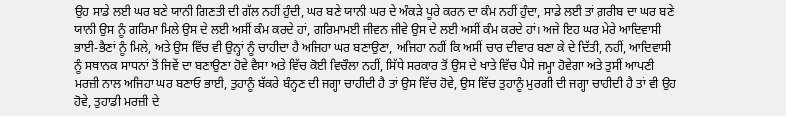ਉਹ ਸਾਡੇ ਲਈ ਘਰ ਬਣੇ ਯਾਨੀ ਗਿਣਤੀ ਦੀ ਗੱਲ ਨਹੀਂ ਹੁੰਦੀ, ਘਰ ਬਣੇ ਯਾਨੀ ਘਰ ਦੇ ਅੰਕੜੇ ਪੂਰੇ ਕਰਨ ਦਾ ਕੰਮ ਨਹੀਂ ਹੁੰਦਾ, ਸਾਡੇ ਲਈ ਤਾਂ ਗ਼ਰੀਬ ਦਾ ਘਰ ਬਣੇ ਯਾਨੀ ਉਸ ਨੂੰ ਗਰਿਮਾ ਮਿਲੇ ਉਸ ਦੇ ਲਈ ਅਸੀਂ ਕੰਮ ਕਰਦੇ ਹਾਂ, ਗਰਿਮਾਮਈ ਜੀਵਨ ਜੀਵੇ ਉਸ ਦੇ ਲਈ ਅਸੀਂ ਕੰਮ ਕਰਦੇ ਹਾਂ। ਅਜੇ ਇਹ ਘਰ ਮੇਰੇ ਆਦਿਵਾਸੀ ਭਾਈ-ਭੈਣਾਂ ਨੂੰ ਮਿਲੇ, ਅਤੇ ਉਸ ਵਿੱਚ ਵੀ ਉਨ੍ਹਾਂ ਨੂੰ ਚਾਹੀਦਾ ਹੈ ਅਜਿਹਾ ਘਰ ਬਣਾਉਣਾ, ਅਜਿਹਾ ਨਹੀਂ ਕਿ ਅਸੀਂ ਚਾਰ ਦੀਵਾਰ ਬਣਾ ਕੇ ਦੇ ਦਿੱਤੀ, ਨਹੀਂ, ਆਦਿਵਾਸੀ ਨੂੰ ਸਥਾਨਕ ਸਾਧਨਾਂ ਤੋਂ ਜਿਵੇਂ ਦਾ ਬਣਾਉਣਾ ਹੋਵੇ ਵੈਸਾ ਅਤੇ ਵਿੱਚ ਕੋਈ ਵਿਚੌਲਾ ਨਹੀਂ, ਸਿੱਧੇ ਸਰਕਾਰ ਤੋਂ ਉਸ ਦੇ ਖਾਤੇ ਵਿੱਚ ਪੈਸੇ ਜਮ੍ਹਾ ਹੋਵੇਗਾ ਅਤੇ ਤੁਸੀਂ ਆਪਣੀ ਮਰਜ਼ੀ ਨਾਲ ਅਜਿਹਾ ਘਰ ਬਣਾਓ ਭਾਈ, ਤੁਹਾਨੂੰ ਬੱਕਰੇ ਬੰਨ੍ਹਣ ਦੀ ਜਗ੍ਹਾ ਚਾਹੀਦੀ ਹੈ ਤਾਂ ਉਸ ਵਿੱਚ ਹੋਵੇ, ਉਸ ਵਿੱਚ ਤੁਹਾਨੂੰ ਮੁਰਗੀ ਦੀ ਜਗ੍ਹਾ ਚਾਹੀਦੀ ਹੈ ਤਾਂ ਵੀ ਉਹ ਹੋਵੇ, ਤੁਹਾਡੀ ਮਰਜ਼ੀ ਦੇ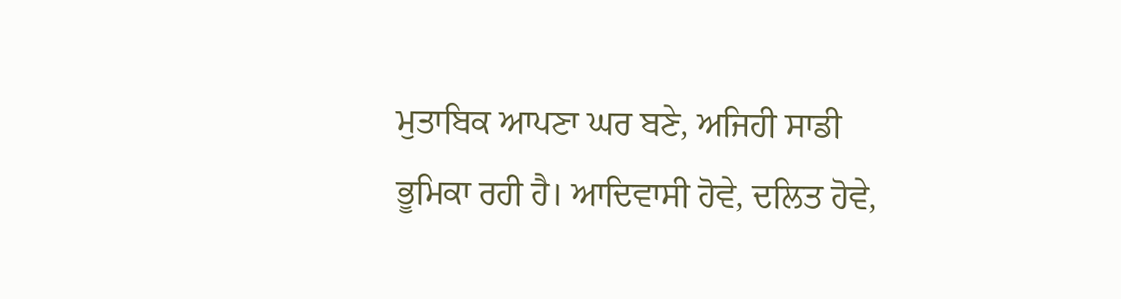ਮੁਤਾਬਿਕ ਆਪਣਾ ਘਰ ਬਣੇ, ਅਜਿਹੀ ਸਾਡੀ ਭੂਮਿਕਾ ਰਹੀ ਹੈ। ਆਦਿਵਾਸੀ ਹੋਵੇ, ਦਲਿਤ ਹੋਵੇ,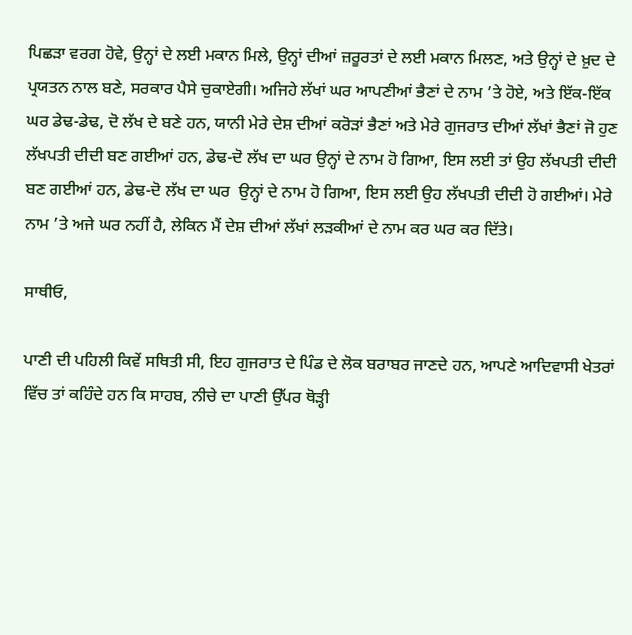ਪਿਛੜਾ ਵਰਗ ਹੋਵੇ, ਉਨ੍ਹਾਂ ਦੇ ਲਈ ਮਕਾਨ ਮਿਲੇ, ਉਨ੍ਹਾਂ ਦੀਆਂ ਜ਼ਰੂਰਤਾਂ ਦੇ ਲਈ ਮਕਾਨ ਮਿਲਣ, ਅਤੇ ਉਨ੍ਹਾਂ ਦੇ ਖ਼ੁਦ ਦੇ ਪ੍ਰਯਤਨ ਨਾਲ ਬਣੇ, ਸਰਕਾਰ ਪੈਸੇ ਚੁਕਾਏਗੀ। ਅਜਿਹੇ ਲੱਖਾਂ ਘਰ ਆਪਣੀਆਂ ਭੈਣਾਂ ਦੇ ਨਾਮ ’ਤੇ ਹੋਏ, ਅਤੇ ਇੱਕ-ਇੱਕ ਘਰ ਡੇਢ-ਡੇਢ, ਦੋ ਲੱਖ ਦੇ ਬਣੇ ਹਨ, ਯਾਨੀ ਮੇਰੇ ਦੇਸ਼ ਦੀਆਂ ਕਰੋੜਾਂ ਭੈਣਾਂ ਅਤੇ ਮੇਰੇ ਗੁਜਰਾਤ ਦੀਆਂ ਲੱਖਾਂ ਭੈਣਾਂ ਜੋ ਹੁਣ ਲੱਖਪਤੀ ਦੀਦੀ ਬਣ ਗਈਆਂ ਹਨ, ਡੇਢ-ਦੋ ਲੱਖ ਦਾ ਘਰ ਉਨ੍ਹਾਂ ਦੇ ਨਾਮ ਹੋ ਗਿਆ, ਇਸ ਲਈ ਤਾਂ ਉਹ ਲੱਖਪਤੀ ਦੀਦੀ ਬਣ ਗਈਆਂ ਹਨ, ਡੇਢ-ਦੋ ਲੱਖ ਦਾ ਘਰ  ਉਨ੍ਹਾਂ ਦੇ ਨਾਮ ਹੋ ਗਿਆ, ਇਸ ਲਈ ਉਹ ਲੱਖਪਤੀ ਦੀਦੀ ਹੋ ਗਈਆਂ। ਮੇਰੇ ਨਾਮ ’ਤੇ ਅਜੇ ਘਰ ਨਹੀਂ ਹੈ, ਲੇਕਿਨ ਮੈਂ ਦੇਸ਼ ਦੀਆਂ ਲੱਖਾਂ ਲੜਕੀਆਂ ਦੇ ਨਾਮ ਕਰ ਘਰ ਕਰ ਦਿੱਤੇ।

ਸਾਥੀਓ,

ਪਾਣੀ ਦੀ ਪਹਿਲੀ ਕਿਵੇਂ ਸਥਿਤੀ ਸੀ, ਇਹ ਗੁਜਰਾਤ ਦੇ ਪਿੰਡ ਦੇ ਲੋਕ ਬਰਾਬਰ ਜਾਣਦੇ ਹਨ, ਆਪਣੇ ਆਦਿਵਾਸੀ ਖੇਤਰਾਂ ਵਿੱਚ ਤਾਂ ਕਹਿੰਦੇ ਹਨ ਕਿ ਸਾਹਬ, ਨੀਚੇ ਦਾ ਪਾਣੀ ਉੱਪਰ ਥੋੜ੍ਹੀ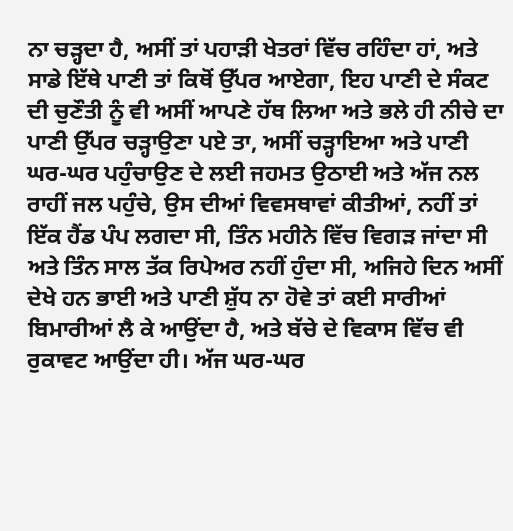ਨਾ ਚੜ੍ਹਦਾ ਹੈ, ਅਸੀਂ ਤਾਂ ਪਹਾੜੀ ਖੇਤਰਾਂ ਵਿੱਚ ਰਹਿੰਦਾ ਹਾਂ, ਅਤੇ ਸਾਡੇ ਇੱਥੇ ਪਾਣੀ ਤਾਂ ਕਿਥੋਂ ਉੱਪਰ ਆਏਗਾ, ਇਹ ਪਾਣੀ ਦੇ ਸੰਕਟ ਦੀ ਚੁਣੌਤੀ ਨੂੰ ਵੀ ਅਸੀਂ ਆਪਣੇ ਹੱਥ ਲਿਆ ਅਤੇ ਭਲੇ ਹੀ ਨੀਚੇ ਦਾ ਪਾਣੀ ਉੱਪਰ ਚੜ੍ਹਾਉਣਾ ਪਏ ਤਾ, ਅਸੀਂ ਚੜ੍ਹਾਇਆ ਅਤੇ ਪਾਣੀ ਘਰ-ਘਰ ਪਹੁੰਚਾਉਣ ਦੇ ਲਈ ਜਹਮਤ ਉਠਾਈ ਅਤੇ ਅੱਜ ਨਲ ਰਾਹੀਂ ਜਲ ਪਹੁੰਚੇ, ਉਸ ਦੀਆਂ ਵਿਵਸਥਾਵਾਂ ਕੀਤੀਆਂ, ਨਹੀਂ ਤਾਂ ਇੱਕ ਹੈਂਡ ਪੰਪ ਲਗਦਾ ਸੀ, ਤਿੰਨ ਮਹੀਨੇ ਵਿੱਚ ਵਿਗੜ ਜਾਂਦਾ ਸੀ ਅਤੇ ਤਿੰਨ ਸਾਲ ਤੱਕ ਰਿਪੇਅਰ ਨਹੀਂ ਹੁੰਦਾ ਸੀ, ਅਜਿਹੇ ਦਿਨ ਅਸੀਂ ਦੇਖੇ ਹਨ ਭਾਈ ਅਤੇ ਪਾਣੀ ਸ਼ੁੱਧ ਨਾ ਹੋਵੇ ਤਾਂ ਕਈ ਸਾਰੀਆਂ ਬਿਮਾਰੀਆਂ ਲੈ ਕੇ ਆਉਂਦਾ ਹੈ, ਅਤੇ ਬੱਚੇ ਦੇ ਵਿਕਾਸ ਵਿੱਚ ਵੀ ਰੁਕਾਵਟ ਆਉਂਦਾ ਹੀ। ਅੱਜ ਘਰ-ਘਰ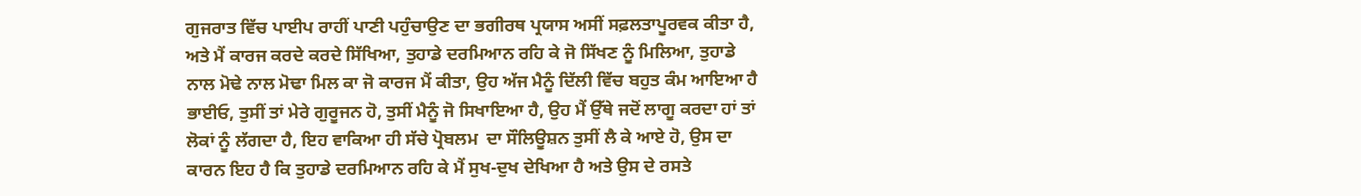ਗੁਜਰਾਤ ਵਿੱਚ ਪਾਈਪ ਰਾਹੀਂ ਪਾਣੀ ਪਹੁੰਚਾਉਣ ਦਾ ਭਗੀਰਥ ਪ੍ਰਯਾਸ ਅਸੀਂ ਸਫ਼ਲਤਾਪੂਰਵਕ ਕੀਤਾ ਹੈ, ਅਤੇ ਮੈਂ ਕਾਰਜ ਕਰਦੇ ਕਰਦੇ ਸਿੱਖਿਆ, ਤੁਹਾਡੇ ਦਰਮਿਆਨ ਰਹਿ ਕੇ ਜੋ ਸਿੱਖਣ ਨੂੰ ਮਿਲਿਆ, ਤੁਹਾਡੇ ਨਾਲ ਮੋਢੇ ਨਾਲ ਮੋਢਾ ਮਿਲ ਕਾ ਜੋ ਕਾਰਜ ਮੈਂ ਕੀਤਾ, ਉਹ ਅੱਜ ਮੈਨੂੰ ਦਿੱਲੀ ਵਿੱਚ ਬਹੁਤ ਕੰਮ ਆਇਆ ਹੈ ਭਾਈਓ, ਤੁਸੀਂ ਤਾਂ ਮੇਰੇ ਗੁਰੂਜਨ ਹੋ, ਤੁਸੀਂ ਮੈਨੂੰ ਜੋ ਸਿਖਾਇਆ ਹੈ, ਉਹ ਮੈਂ ਉੱਥੇ ਜਦੋਂ ਲਾਗੂ ਕਰਦਾ ਹਾਂ ਤਾਂ ਲੋਕਾਂ ਨੂੰ ਲੱਗਦਾ ਹੈ, ਇਹ ਵਾਕਿਆ ਹੀ ਸੱਚੇ ਪ੍ਰੋਬਲਮ  ਦਾ ਸੌਲਿਊਸ਼ਨ ਤੁਸੀਂ ਲੈ ਕੇ ਆਏ ਹੋ, ਉਸ ਦਾ ਕਾਰਨ ਇਹ ਹੈ ਕਿ ਤੁਹਾਡੇ ਦਰਮਿਆਨ ਰਹਿ ਕੇ ਮੈਂ ਸੁਖ-ਦੁਖ ਦੇਖਿਆ ਹੈ ਅਤੇ ਉਸ ਦੇ ਰਸਤੇ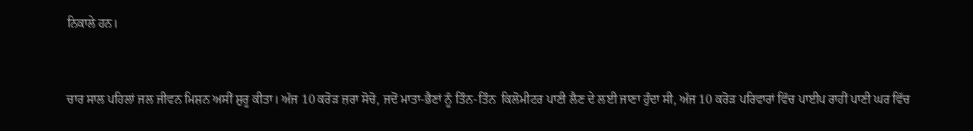ਨਿਕਾਲੇ ਹਨ।



ਚਾਰ ਸਾਲ ਪਹਿਲਾਂ ਜਲ ਜੀਵਨ ਮਿਸ਼ਨ ਅਸੀਂ ਸ਼ੁਰੂ ਕੀਤਾ। ਅੱਜ 10 ਕਰੋੜ ਜ਼ਰਾ ਸੋਚੋ, ਜਦੋਂ ਮਾਤਾ-ਭੈਣਾਂ ਨੂੰ ਤਿੰਨ-ਤਿੰਨ  ਕਿਲੋਮੀਟਰ ਪਾਣੀ ਲੈਣ ਦੇ ਲਈ ਜਾਣਾ ਹੁੰਦਾ ਸੀ, ਅੱਜ 10 ਕਰੋੜ ਪਰਿਵਾਰਾਂ ਵਿੱਚ ਪਾਈਪ ਰਾਹੀਂ ਪਾਣੀ ਘਰ ਵਿੱਚ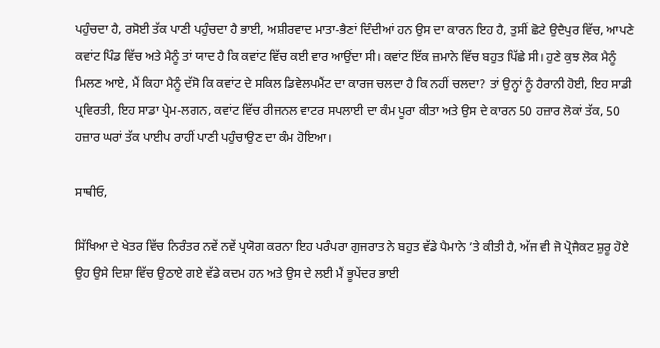ਪਹੁੰਚਦਾ ਹੈ, ਰਸੋਈ ਤੱਕ ਪਾਣੀ ਪਹੁੰਚਦਾ ਹੈ ਭਾਈ, ਅਸ਼ੀਰਵਾਦ ਮਾਤਾ-ਭੈਣਾਂ ਦਿੰਦੀਆਂ ਹਨ ਉਸ ਦਾ ਕਾਰਨ ਇਹ ਹੈ, ਤੁਸੀਂ ਛੋਟੇ ਉਦੈਪੁਰ ਵਿੱਚ, ਆਪਣੇ ਕਵਾਂਟ ਪਿੰਡ ਵਿੱਚ ਅਤੇ ਮੈਨੂੰ ਤਾਂ ਯਾਦ ਹੈ ਕਿ ਕਵਾਂਟ ਵਿੱਚ ਕਈ ਵਾਰ ਆਉਂਦਾ ਸੀ। ਕਵਾਂਟ ਇੱਕ ਜ਼ਮਾਨੇ ਵਿੱਚ ਬਹੁਤ ਪਿੱਛੇ ਸੀ। ਹੁਣੇ ਕੁਝ ਲੋਕ ਮੈਨੂੰ ਮਿਲਣ ਆਏ, ਮੈਂ ਕਿਹਾ ਮੈਨੂੰ ਦੱਸੋ ਕਿ ਕਵਾਂਟ ਦੇ ਸਕਿਲ ਡਿਵੇਲਪਮੈਂਟ ਦਾ ਕਾਰਜ ਚਲਦਾ ਹੈ ਕਿ ਨਹੀਂ ਚਲਦਾ? ਤਾਂ ਉਨ੍ਹਾਂ ਨੂੰ ਹੈਰਾਨੀ ਹੋਈ, ਇਹ ਸਾਡੀ ਪ੍ਰਵਿਰਤੀ, ਇਹ ਸਾਡਾ ਪ੍ਰੇਮ-ਲਗਨ, ਕਵਾਂਟ ਵਿੱਚ ਰੀਜਨਲ ਵਾਟਰ ਸਪਲਾਈ ਦਾ ਕੰਮ ਪੂਰਾ ਕੀਤਾ ਅਤੇ ਉਸ ਦੇ ਕਾਰਨ 50 ਹਜ਼ਾਰ ਲੋਕਾਂ ਤੱਕ, 50 ਹਜ਼ਾਰ ਘਰਾਂ ਤੱਕ ਪਾਈਪ ਰਾਹੀਂ ਪਾਣੀ ਪਹੁੰਚਾਉਣ ਦਾ ਕੰਮ ਹੋਇਆ।

ਸਾਥੀਓ,

ਸਿੱਖਿਆ ਦੇ ਖੇਤਰ ਵਿੱਚ ਨਿਰੰਤਰ ਨਵੇਂ ਨਵੇਂ ਪ੍ਰਯੋਗ ਕਰਨਾ ਇਹ ਪਰੰਪਰਾ ਗੁਜਰਾਤ ਨੇ ਬਹੁਤ ਵੱਡੇ ਪੈਮਾਨੇ ’ਤੇ ਕੀਤੀ ਹੈ, ਅੱਜ ਵੀ ਜੋ ਪ੍ਰੋਜੈਕਟ ਸ਼ੁਰੂ ਹੋਏ ਉਹ ਉਸੇ ਦਿਸ਼ਾ ਵਿੱਚ ਉਠਾਏ ਗਏ ਵੱਡੇ ਕਦਮ ਹਨ ਅਤੇ ਉਸ ਦੇ ਲਈ ਮੈਂ ਭੂਪੇਂਦਰ ਭਾਈ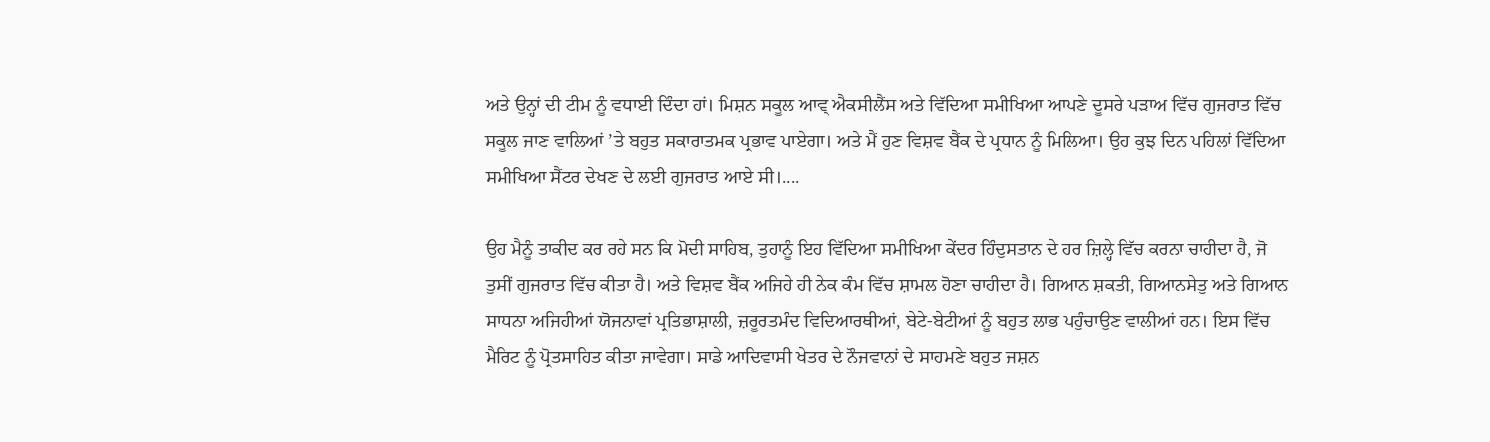ਅਤੇ ਉਨ੍ਹਾਂ ਦੀ ਟੀਮ ਨੂੰ ਵਧਾਈ ਦਿੰਦਾ ਹਾਂ। ਮਿਸ਼ਨ ਸਕੂਲ ਆਵ੍ ਐਕਸੀਲੈਂਸ ਅਤੇ ਵਿੱਦਿਆ ਸਮੀਖਿਆ ਆਪਣੇ ਦੂਸਰੇ ਪੜਾਅ ਵਿੱਚ ਗੁਜਰਾਤ ਵਿੱਚ ਸਕੂਲ ਜਾਣ ਵਾਲਿਆਂ ’ਤੇ ਬਹੁਤ ਸਕਾਰਾਤਮਕ ਪ੍ਰਭਾਵ ਪਾਏਗਾ। ਅਤੇ ਮੈਂ ਹੁਣ ਵਿਸ਼ਵ ਬੈਂਕ ਦੇ ਪ੍ਰਧਾਨ ਨੂੰ ਮਿਲਿਆ। ਉਹ ਕੁਝ ਦਿਨ ਪਹਿਲਾਂ ਵਿੱਦਿਆ ਸਮੀਖਿਆ ਸੈਂਟਰ ਦੇਖਣ ਦੇ ਲਈ ਗੁਜਰਾਤ ਆਏ ਸੀ।....

ਉਹ ਮੈਨੂੰ ਤਾਕੀਦ ਕਰ ਰਹੇ ਸਨ ਕਿ ਮੋਦੀ ਸਾਹਿਬ, ਤੁਹਾਨੂੰ ਇਹ ਵਿੱਦਿਆ ਸਮੀਖਿਆ ਕੇਂਦਰ ਹਿੰਦੁਸਤਾਨ ਦੇ ਹਰ ਜ਼ਿਲ੍ਹੇ ਵਿੱਚ ਕਰਨਾ ਚਾਹੀਦਾ ਹੈ, ਜੋ ਤੁਸੀਂ ਗੁਜਰਾਤ ਵਿੱਚ ਕੀਤਾ ਹੈ। ਅਤੇ ਵਿਸ਼ਵ ਬੈਂਕ ਅਜਿਹੇ ਹੀ ਨੇਕ ਕੰਮ ਵਿੱਚ ਸ਼ਾਮਲ ਹੋਣਾ ਚਾਹੀਦਾ ਹੈ। ਗਿਆਨ ਸ਼ਕਤੀ, ਗਿਆਨਸੇਤੁ ਅਤੇ ਗਿਆਨ ਸਾਧਨਾ ਅਜਿਹੀਆਂ ਯੋਜਨਾਵਾਂ ਪ੍ਰਤਿਭਾਸ਼ਾਲੀ, ਜ਼ਰੂਰਤਮੰਦ ਵਿਦਿਆਰਥੀਆਂ, ਬੇਟੇ-ਬੇਟੀਆਂ ਨੂੰ ਬਹੁਤ ਲਾਭ ਪਹੁੰਚਾਉਣ ਵਾਲੀਆਂ ਹਨ। ਇਸ ਵਿੱਚ ਮੈਰਿਟ ਨੂੰ ਪ੍ਰੋਤਸਾਹਿਤ ਕੀਤਾ ਜਾਵੇਗਾ। ਸਾਡੇ ਆਦਿਵਾਸੀ ਖੇਤਰ ਦੇ ਨੌਜਵਾਨਾਂ ਦੇ ਸਾਹਮਣੇ ਬਹੁਤ ਜਸ਼ਨ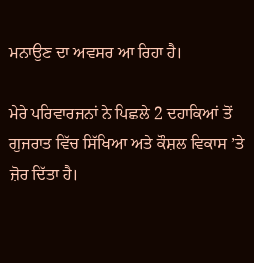ਮਨਾਉਣ ਦਾ ਅਵਸਰ ਆ ਰਿਹਾ ਹੈ।

ਮੇਰੇ ਪਰਿਵਾਰਜਨਾਂ ਨੇ ਪਿਛਲੇ 2 ਦਹਾਕਿਆਂ ਤੋਂ ਗੁਜਰਾਤ ਵਿੱਚ ਸਿੱਖਿਆ ਅਤੇ ਕੌਸ਼ਲ ਵਿਕਾਸ ’ਤੇ ਜ਼ੋਰ ਦਿੱਤਾ ਹੈ।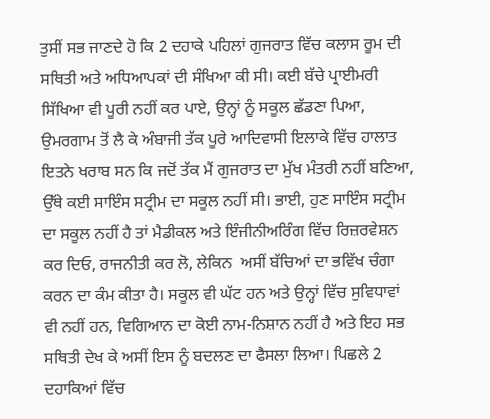ਤੁਸੀਂ ਸਭ ਜਾਣਦੇ ਹੋ ਕਿ 2 ਦਹਾਕੇ ਪਹਿਲਾਂ ਗੁਜਰਾਤ ਵਿੱਚ ਕਲਾਸ ਰੂਮ ਦੀ ਸਥਿਤੀ ਅਤੇ ਅਧਿਆਪਕਾਂ ਦੀ ਸੰਖਿਆ ਕੀ ਸੀ। ਕਈ ਬੱਚੇ ਪ੍ਰਾਈਮਰੀ ਸਿੱਖਿਆ ਵੀ ਪੂਰੀ ਨਹੀਂ ਕਰ ਪਾਏ, ਉਨ੍ਹਾਂ ਨੂੰ ਸਕੂਲ ਛੱਡਣਾ ਪਿਆ, ਉਮਰਗਾਮ ਤੋਂ ਲੈ ਕੇ ਅੰਬਾਜੀ ਤੱਕ ਪੂਰੇ ਆਦਿਵਾਸੀ ਇਲਾਕੇ ਵਿੱਚ ਹਾਲਾਤ ਇਤਨੇ ਖਰਾਬ ਸਨ ਕਿ ਜਦੋਂ ਤੱਕ ਮੈਂ ਗੁਜਰਾਤ ਦਾ ਮੁੱਖ ਮੰਤਰੀ ਨਹੀਂ ਬਣਿਆ, ਉੱਥੇ ਕਈ ਸਾਇੰਸ ਸਟ੍ਰੀਮ ਦਾ ਸਕੂਲ ਨਹੀਂ ਸੀ। ਭਾਈ, ਹੁਣ ਸਾਇੰਸ ਸਟ੍ਰੀਮ ਦਾ ਸਕੂਲ ਨਹੀਂ ਹੈ ਤਾਂ ਮੈਡੀਕਲ ਅਤੇ ਇੰਜੀਨੀਅਰਿੰਗ ਵਿੱਚ ਰਿਜ਼ਰਵੇਸ਼ਨ ਕਰ ਦਿਓ, ਰਾਜਨੀਤੀ ਕਰ ਲੋ, ਲੇਕਿਨ  ਅਸੀਂ ਬੱਚਿਆਂ ਦਾ ਭਵਿੱਖ ਚੰਗਾ ਕਰਨ ਦਾ ਕੰਮ ਕੀਤਾ ਹੈ। ਸਕੂਲ ਵੀ ਘੱਟ ਹਨ ਅਤੇ ਉਨ੍ਹਾਂ ਵਿੱਚ ਸੁਵਿਧਾਵਾਂ ਵੀ ਨਹੀਂ ਹਨ, ਵਿਗਿਆਨ ਦਾ ਕੋਈ ਨਾਮ-ਨਿਸ਼ਾਨ ਨਹੀਂ ਹੈ ਅਤੇ ਇਹ ਸਭ ਸਥਿਤੀ ਦੇਖ ਕੇ ਅਸੀਂ ਇਸ ਨੂੰ ਬਦਲਣ ਦਾ ਫੈਸਲਾ ਲਿਆ। ਪਿਛਲੇ 2 ਦਹਾਕਿਆਂ ਵਿੱਚ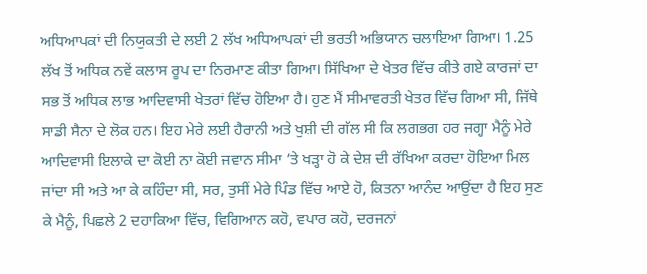ਅਧਿਆਪਕਾਂ ਦੀ ਨਿਯੁਕਤੀ ਦੇ ਲਈ 2 ਲੱਖ ਅਧਿਆਪਕਾਂ ਦੀ ਭਰਤੀ ਅਭਿਯਾਨ ਚਲਾਇਆ ਗਿਆ। 1.25 ਲੱਖ ਤੋਂ ਅਧਿਕ ਨਵੇਂ ਕਲਾਸ ਰੂਪ ਦਾ ਨਿਰਮਾਣ ਕੀਤਾ ਗਿਆ। ਸਿੱਖਿਆ ਦੇ ਖੇਤਰ ਵਿੱਚ ਕੀਤੇ ਗਏ ਕਾਰਜਾਂ ਦਾ ਸਭ ਤੋਂ ਅਧਿਕ ਲਾਭ ਆਦਿਵਾਸੀ ਖੇਤਰਾਂ ਵਿੱਚ ਹੋਇਆ ਹੈ। ਹੁਣ ਮੈਂ ਸੀਮਾਵਰਤੀ ਖੇਤਰ ਵਿੱਚ ਗਿਆ ਸੀ, ਜਿੱਥੇ ਸਾਡੀ ਸੈਨਾ ਦੇ ਲੋਕ ਹਨ। ਇਹ ਮੇਰੇ ਲਈ ਹੈਰਾਨੀ ਅਤੇ ਖੁਸ਼ੀ ਦੀ ਗੱਲ ਸੀ ਕਿ ਲਗਭਗ ਹਰ ਜਗ੍ਹਾ ਮੈਨੂੰ ਮੇਰੇ ਆਦਿਵਾਸੀ ਇਲਾਕੇ ਦਾ ਕੋਈ ਨਾ ਕੋਈ ਜਵਾਨ ਸੀਮਾ ’ਤੇ ਖੜ੍ਹਾ ਹੋ ਕੇ ਦੇਸ਼ ਦੀ ਰੱਖਿਆ ਕਰਦਾ ਹੋਇਆ ਮਿਲ ਜਾਂਦਾ ਸੀ ਅਤੇ ਆ ਕੇ ਕਹਿੰਦਾ ਸੀ, ਸਰ, ਤੁਸੀਂ ਮੇਰੇ ਪਿੰਡ ਵਿੱਚ ਆਏ ਹੋ, ਕਿਤਨਾ ਆਨੰਦ ਆਉਂਦਾ ਹੈ ਇਹ ਸੁਣ ਕੇ ਮੈਨੂੰ, ਪਿਛਲੇ 2 ਦਹਾਕਿਆ ਵਿੱਚ, ਵਿਗਿਆਨ ਕਹੋ, ਵਪਾਰ ਕਹੋ, ਦਰਜਨਾਂ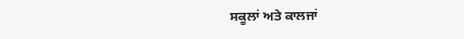ਸਕੂਲਾਂ ਅਤੇ ਕਾਲਜਾਂ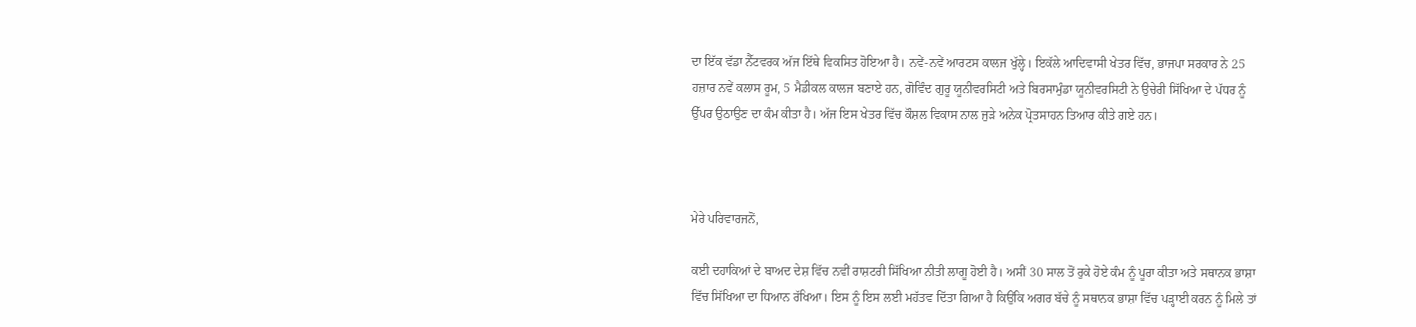ਦਾ ਇੱਕ ਵੱਡਾ ਨੈੱਟਵਰਕ ਅੱਜ ਇੱਥੇ ਵਿਕਸਿਤ ਹੋਇਆ ਹੈ। ਨਵੇਂ-ਨਵੇਂ ਆਰਟਸ ਕਾਲਜ ਖੁੱਲ੍ਹੇ। ਇਕੱਲੇ ਆਦਿਵਾਸੀ ਖੇਤਰ ਵਿੱਚ, ਭਾਜਪਾ ਸਰਕਾਰ ਨੇ 25 ਹਜ਼ਾਰ ਨਵੇਂ ਕਲਾਸ ਰੂਮ, 5 ਮੈਡੀਕਲ ਕਾਲਜ ਬਣਾਏ ਹਨ, ਗੋਵਿੰਦ ਗੁਰੂ ਯੂਨੀਵਰਸਿਟੀ ਅਤੇ ਬਿਰਸਾਮੁੰਡਾ ਯੂਨੀਵਰਸਿਟੀ ਨੇ ਉਚੇਰੀ ਸਿੱਖਿਆ ਦੇ ਪੱਧਰ ਨੂੰ ਉੱਪਰ ਉਠਾਉਣ ਦਾ ਕੰਮ ਕੀਤਾ ਹੈ। ਅੱਜ ਇਸ ਖੇਤਰ ਵਿੱਚ ਕੌਸ਼ਲ ਵਿਕਾਸ ਨਾਲ ਜੁੜੇ ਅਨੇਕ ਪ੍ਰੋਤਸਾਹਨ ਤਿਆਰ ਕੀਤੇ ਗਏ ਹਨ।



ਮੇਰੇ ਪਰਿਵਾਰਜਨੋਂ,

ਕਈ ਦਹਾਕਿਆਂ ਦੇ ਬਾਅਦ ਦੇਸ਼ ਵਿੱਚ ਨਵੀਂ ਰਾਸ਼ਟਰੀ ਸਿੱਖਿਆ ਨੀਤੀ ਲਾਗੂ ਹੋਈ ਹੈ। ਅਸੀਂ 30 ਸਾਲ ਤੋਂ ਰੁਕੇ ਹੋਏ ਕੰਮ ਨੂੰ ਪੂਰਾ ਕੀਤਾ ਅਤੇ ਸਥਾਨਕ ਭਾਸ਼ਾ ਵਿੱਚ ਸਿੱਖਿਆ ਦਾ ਧਿਆਨ ਰੱਖਿਆ। ਇਸ ਨੂੰ ਇਸ ਲਈ ਮਹੱਤਵ ਦਿੱਤਾ ਗਿਆ ਹੈ ਕਿਉਂਕਿ ਅਗਰ ਬੱਚੇ ਨੂੰ ਸਥਾਨਕ ਭਾਸ਼ਾ ਵਿੱਚ ਪੜ੍ਹਾਈ ਕਰਨ ਨੂੰ ਮਿਲੇ ਤਾਂ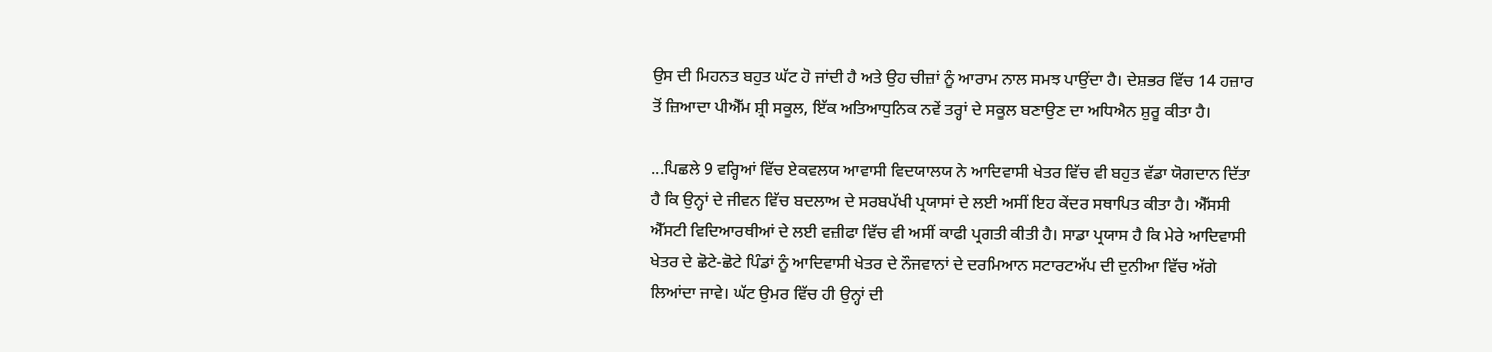ਉਸ ਦੀ ਮਿਹਨਤ ਬਹੁਤ ਘੱਟ ਹੋ ਜਾਂਦੀ ਹੈ ਅਤੇ ਉਹ ਚੀਜ਼ਾਂ ਨੂੰ ਆਰਾਮ ਨਾਲ ਸਮਝ ਪਾਉਂਦਾ ਹੈ। ਦੇਸ਼ਭਰ ਵਿੱਚ 14 ਹਜ਼ਾਰ ਤੋਂ ਜ਼ਿਆਦਾ ਪੀਐੱਮ ਸ਼੍ਰੀ ਸਕੂਲ, ਇੱਕ ਅਤਿਆਧੁਨਿਕ ਨਵੇਂ ਤਰ੍ਹਾਂ ਦੇ ਸਕੂਲ ਬਣਾਉਣ ਦਾ ਅਧਿਐਨ ਸ਼ੁਰੂ ਕੀਤਾ ਹੈ।

...ਪਿਛਲੇ 9 ਵਰ੍ਹਿਆਂ ਵਿੱਚ ਏਕਵਲਯ ਆਵਾਸੀ ਵਿਦਯਾਲਯ ਨੇ ਆਦਿਵਾਸੀ ਖੇਤਰ ਵਿੱਚ ਵੀ ਬਹੁਤ ਵੱਡਾ ਯੋਗਦਾਨ ਦਿੱਤਾ ਹੈ ਕਿ ਉਨ੍ਹਾਂ ਦੇ ਜੀਵਨ ਵਿੱਚ ਬਦਲਾਅ ਦੇ ਸਰਬਪੱਖੀ ਪ੍ਰਯਾਸਾਂ ਦੇ ਲਈ ਅਸੀਂ ਇਹ ਕੇਂਦਰ ਸਥਾਪਿਤ ਕੀਤਾ ਹੈ। ਐੱਸਸੀ ਐੱਸਟੀ ਵਿਦਿਆਰਥੀਆਂ ਦੇ ਲਈ ਵਜ਼ੀਫਾ ਵਿੱਚ ਵੀ ਅਸੀਂ ਕਾਫੀ ਪ੍ਰਗਤੀ ਕੀਤੀ ਹੈ। ਸਾਡਾ ਪ੍ਰਯਾਸ ਹੈ ਕਿ ਮੇਰੇ ਆਦਿਵਾਸੀ ਖੇਤਰ ਦੇ ਛੋਟੇ-ਛੋਟੇ ਪਿੰਡਾਂ ਨੂੰ ਆਦਿਵਾਸੀ ਖੇਤਰ ਦੇ ਨੌਜਵਾਨਾਂ ਦੇ ਦਰਮਿਆਨ ਸਟਾਰਟਅੱਪ ਦੀ ਦੁਨੀਆ ਵਿੱਚ ਅੱਗੇ ਲਿਆਂਦਾ ਜਾਵੇ। ਘੱਟ ਉਮਰ ਵਿੱਚ ਹੀ ਉਨ੍ਹਾਂ ਦੀ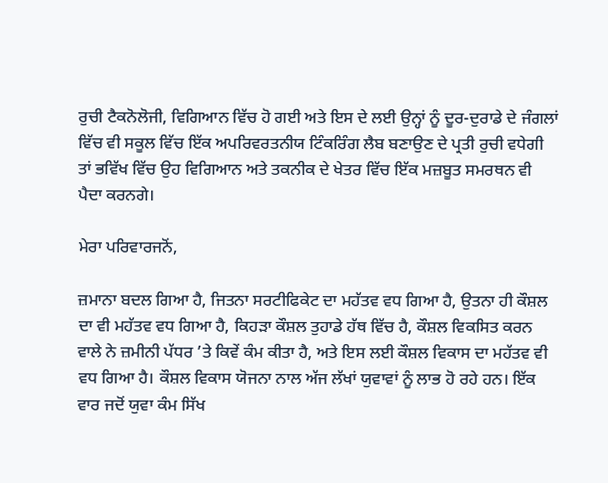ਰੁਚੀ ਟੈਕਨੋਲੋਜੀ, ਵਿਗਿਆਨ ਵਿੱਚ ਹੋ ਗਈ ਅਤੇ ਇਸ ਦੇ ਲਈ ਉਨ੍ਹਾਂ ਨੂੰ ਦੂਰ-ਦੁਰਾਡੇ ਦੇ ਜੰਗਲਾਂ ਵਿੱਚ ਵੀ ਸਕੂਲ ਵਿੱਚ ਇੱਕ ਅਪਰਿਵਰਤਨੀਯ ਟਿੰਕਰਿੰਗ ਲੈਬ ਬਣਾਉਣ ਦੇ ਪ੍ਰਤੀ ਰੁਚੀ ਵਧੇਗੀ ਤਾਂ ਭਵਿੱਖ ਵਿੱਚ ਉਹ ਵਿਗਿਆਨ ਅਤੇ ਤਕਨੀਕ ਦੇ ਖੇਤਰ ਵਿੱਚ ਇੱਕ ਮਜ਼ਬੂਤ ਸਮਰਥਨ ਵੀ ਪੈਦਾ ਕਰਨਗੇ।

ਮੇਰਾ ਪਰਿਵਾਰਜਨੋਂ,

ਜ਼ਮਾਨਾ ਬਦਲ ਗਿਆ ਹੈ, ਜਿਤਨਾ ਸਰਟੀਫਿਕੇਟ ਦਾ ਮਹੱਤਵ ਵਧ ਗਿਆ ਹੈ, ਉਤਨਾ ਹੀ ਕੌਸ਼ਲ ਦਾ ਵੀ ਮਹੱਤਵ ਵਧ ਗਿਆ ਹੈ, ਕਿਹੜਾ ਕੌਸ਼ਲ ਤੁਹਾਡੇ ਹੱਥ ਵਿੱਚ ਹੈ, ਕੌਸ਼ਲ ਵਿਕਸਿਤ ਕਰਨ ਵਾਲੇ ਨੇ ਜ਼ਮੀਨੀ ਪੱਧਰ ’ਤੇ ਕਿਵੇਂ ਕੰਮ ਕੀਤਾ ਹੈ, ਅਤੇ ਇਸ ਲਈ ਕੌਸ਼ਲ ਵਿਕਾਸ ਦਾ ਮਹੱਤਵ ਵੀ ਵਧ ਗਿਆ ਹੈ। ਕੌਸ਼ਲ ਵਿਕਾਸ ਯੋਜਨਾ ਨਾਲ ਅੱਜ ਲੱਖਾਂ ਯੁਵਾਵਾਂ ਨੂੰ ਲਾਭ ਹੋ ਰਹੇ ਹਨ। ਇੱਕ ਵਾਰ ਜਦੋਂ ਯੁਵਾ ਕੰਮ ਸਿੱਖ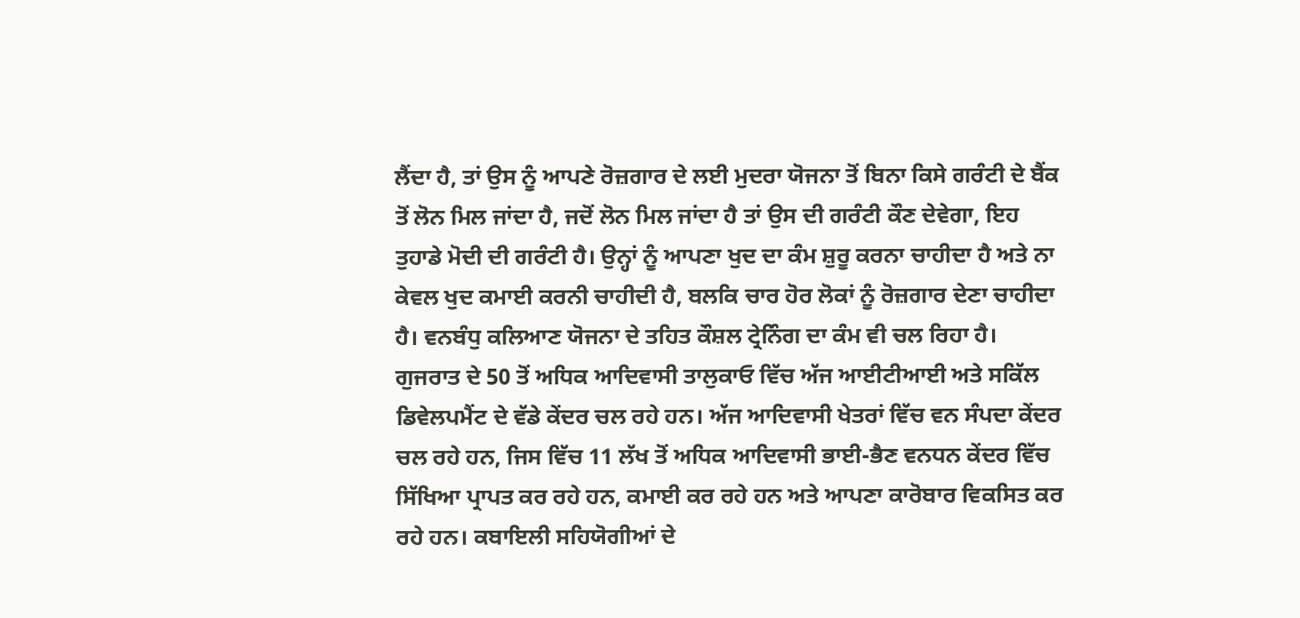ਲੈਂਦਾ ਹੈ, ਤਾਂ ਉਸ ਨੂੰ ਆਪਣੇ ਰੋਜ਼ਗਾਰ ਦੇ ਲਈ ਮੁਦਰਾ ਯੋਜਨਾ ਤੋਂ ਬਿਨਾ ਕਿਸੇ ਗਰੰਟੀ ਦੇ ਬੈਂਕ ਤੋਂ ਲੋਨ ਮਿਲ ਜਾਂਦਾ ਹੈ, ਜਦੋਂ ਲੋਨ ਮਿਲ ਜਾਂਦਾ ਹੈ ਤਾਂ ਉਸ ਦੀ ਗਰੰਟੀ ਕੌਣ ਦੇਵੇਗਾ, ਇਹ ਤੁਹਾਡੇ ਮੋਦੀ ਦੀ ਗਰੰਟੀ ਹੈ। ਉਨ੍ਹਾਂ ਨੂੰ ਆਪਣਾ ਖੁਦ ਦਾ ਕੰਮ ਸ਼ੁਰੂ ਕਰਨਾ ਚਾਹੀਦਾ ਹੈ ਅਤੇ ਨਾ ਕੇਵਲ ਖੁਦ ਕਮਾਈ ਕਰਨੀ ਚਾਹੀਦੀ ਹੈ, ਬਲਕਿ ਚਾਰ ਹੋਰ ਲੋਕਾਂ ਨੂੰ ਰੋਜ਼ਗਾਰ ਦੇਣਾ ਚਾਹੀਦਾ ਹੈ। ਵਨਬੰਧੁ ਕਲਿਆਣ ਯੋਜਨਾ ਦੇ ਤਹਿਤ ਕੌਸ਼ਲ ਟ੍ਰੇਨਿੰਗ ਦਾ ਕੰਮ ਵੀ ਚਲ ਰਿਹਾ ਹੈ। ਗੁਜਰਾਤ ਦੇ 50 ਤੋਂ ਅਧਿਕ ਆਦਿਵਾਸੀ ਤਾਲੁਕਾਓ ਵਿੱਚ ਅੱਜ ਆਈਟੀਆਈ ਅਤੇ ਸਕਿੱਲ ਡਿਵੇਲਪਮੈਂਟ ਦੇ ਵੱਡੇ ਕੇਂਦਰ ਚਲ ਰਹੇ ਹਨ। ਅੱਜ ਆਦਿਵਾਸੀ ਖੇਤਰਾਂ ਵਿੱਚ ਵਨ ਸੰਪਦਾ ਕੇਂਦਰ ਚਲ ਰਹੇ ਹਨ, ਜਿਸ ਵਿੱਚ 11 ਲੱਖ ਤੋਂ ਅਧਿਕ ਆਦਿਵਾਸੀ ਭਾਈ-ਭੈਣ ਵਨਧਨ ਕੇਂਦਰ ਵਿੱਚ ਸਿੱਖਿਆ ਪ੍ਰਾਪਤ ਕਰ ਰਹੇ ਹਨ, ਕਮਾਈ ਕਰ ਰਹੇ ਹਨ ਅਤੇ ਆਪਣਾ ਕਾਰੋਬਾਰ ਵਿਕਸਿਤ ਕਰ ਰਹੇ ਹਨ। ਕਬਾਇਲੀ ਸਹਿਯੋਗੀਆਂ ਦੇ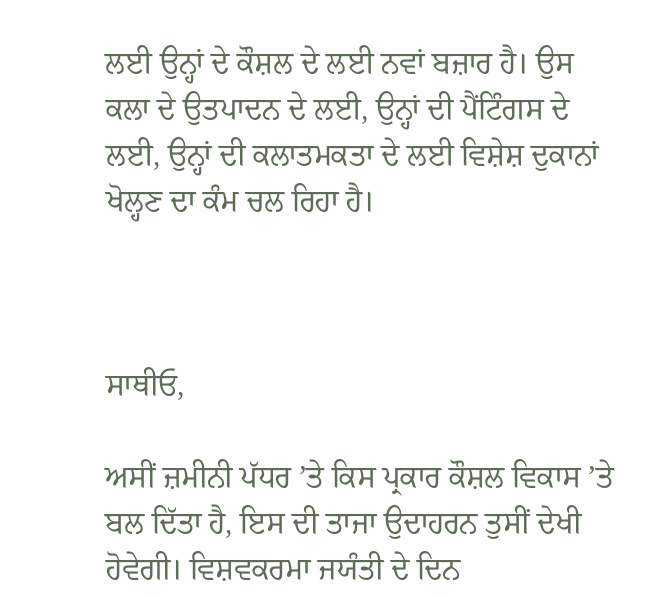ਲਈ ਉਨ੍ਹਾਂ ਦੇ ਕੌਸ਼ਲ ਦੇ ਲਈ ਨਵਾਂ ਬਜ਼ਾਰ ਹੈ। ਉਸ ਕਲਾ ਦੇ ਉਤਪਾਦਨ ਦੇ ਲਈ, ਉਨ੍ਹਾਂ ਦੀ ਪੈਂਟਿੰਗਸ ਦੇ ਲਈ, ਉਨ੍ਹਾਂ ਦੀ ਕਲਾਤਮਕਤਾ ਦੇ ਲਈ ਵਿਸ਼ੇਸ਼ ਦੁਕਾਨਾਂ ਖੋਲ੍ਹਣ ਦਾ ਕੰਮ ਚਲ ਰਿਹਾ ਹੈ।



ਸਾਥੀਓ,

ਅਸੀਂ ਜ਼ਮੀਨੀ ਪੱਧਰ ’ਤੇ ਕਿਸ ਪ੍ਰਕਾਰ ਕੌਸ਼ਲ ਵਿਕਾਸ ’ਤੇ ਬਲ ਦਿੱਤਾ ਹੈ, ਇਸ ਦੀ ਤਾਜਾ ਉਦਾਹਰਨ ਤੁਸੀਂ ਦੇਖੀ ਹੋਵੇਗੀ। ਵਿਸ਼ਵਕਰਮਾ ਜਯੰਤੀ ਦੇ ਦਿਨ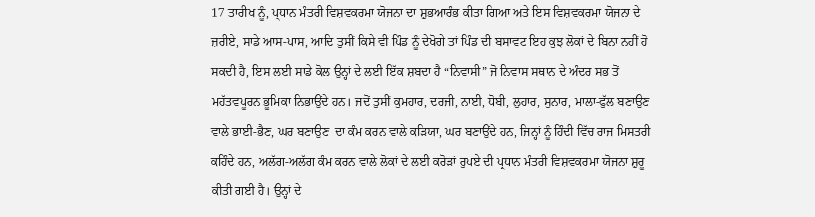17 ਤਾਰੀਖ ਨੂੰ, ਪ੍ਧਾਨ ਮੰਤਰੀ ਵਿਸ਼ਵਕਰਮਾ ਯੋਜਨਾ ਦਾ ਸ਼ੁਭਆਰੰਭ ਕੀਤਾ ਗਿਆ ਅਤੇ ਇਸ ਵਿਸ਼ਵਕਰਮਾ ਯੋਜਨਾ ਦੇ ਜ਼ਰੀਏ, ਸਾਡੇ ਆਸ-ਪਾਸ, ਆਦਿ ਤੁਸੀਂ ਕਿਸੇ ਵੀ ਪਿੰਡ ਨੂੰ ਦੇਖੋਗੇ ਤਾਂ ਪਿੰਡ ਦੀ ਬਸਾਵਟ ਇਹ ਕੁਝ ਲੋਕਾਂ ਦੇ ਬਿਨਾ ਨਹੀਂ ਹੋ ਸਕਦੀ ਹੈ, ਇਸ ਲਈ ਸਾਡੇ ਕੋਲ ਉਨ੍ਹਾਂ ਦੇ ਲਈ ਇੱਕ ਸ਼ਬਦਾ ਹੈ “ਨਿਵਾਸੀ” ਜੋ ਨਿਵਾਸ ਸਥਾਨ ਦੇ ਅੰਦਰ ਸਭ ਤੋਂ ਮਹੱਤਵਪੂਰਨ ਭੂਮਿਕਾ ਨਿਭਾਉਂਦੇ ਹਨ। ਜਦੋਂ ਤੁਸੀਂ ਕੁਮਹਾਰ, ਦਰਜੀ, ਨਾਈ, ਧੋਬੀ, ਲੁਹਾਰ, ਸੁਨਾਰ, ਮਾਲਾ-ਫੁੱਲ ਬਣਾਉਣ ਵਾਲੇ ਭਾਈ-ਭੈਣ, ਘਰ ਬਣਾਉਣ  ਦਾ ਕੰਮ ਕਰਨ ਵਾਲੇ ਕੜਿਯਾ, ਘਰ ਬਣਾਉਂਦੇ ਹਨ, ਜਿਨ੍ਹਾਂ ਨੂੰ ਹਿੰਦੀ ਵਿੱਚ ਰਾਜ ਮਿਸਤਰੀ ਕਹਿੰਦੇ ਹਨ, ਅਲੱਗ-ਅਲੱਗ ਕੰਮ ਕਰਨ ਵਾਲੇ ਲੋਕਾਂ ਦੇ ਲਈ ਕਰੋੜਾਂ ਰੁਪਏ ਦੀ ਪ੍ਰਧਾਨ ਮੰਤਰੀ ਵਿਸ਼ਵਕਰਮਾ ਯੋਜਨਾ ਸ਼ੁਰੂ ਕੀਤੀ ਗਈ ਹੈ। ਉਨ੍ਹਾਂ ਦੇ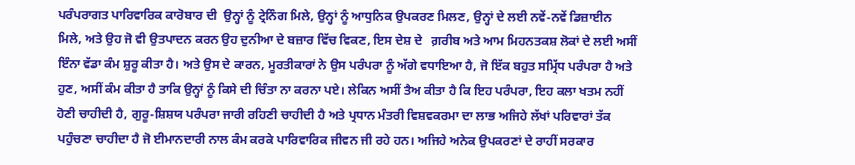ਪਰੰਪਰਾਗਤ ਪਾਰਿਵਾਰਿਕ ਕਾਰੋਬਾਰ ਦੀ  ਉਨ੍ਹਾਂ ਨੂੰ ਟ੍ਰੇਨਿੰਗ ਮਿਲੇ, ਉਨ੍ਹਾਂ ਨੂੰ ਆਧੁਨਿਕ ਉਪਕਰਣ ਮਿਲਣ, ਉਨ੍ਹਾਂ ਦੇ ਲਈ ਨਵੇਂ-ਨਵੇਂ ਡਿਜ਼ਾਈਨ ਮਿਲੇ, ਅਤੇ ਉਹ ਜੋ ਵੀ ਉਤਪਾਦਨ ਕਰਨ ਉਹ ਦੁਨੀਆ ਦੇ ਬਜ਼ਾਰ ਵਿੱਚ ਵਿਕਣ, ਇਸ ਦੇਸ਼ ਦੇ   ਗ਼ਰੀਬ ਅਤੇ ਆਮ ਮਿਹਨਤਕਸ਼ ਲੋਕਾਂ ਦੇ ਲਈ ਅਸੀਂ ਇੰਨਾ ਵੱਡਾ ਕੰਮ ਸ਼ੁਰੂ ਕੀਤਾ ਹੈ। ਅਤੇ ਉਸ ਦੇ ਕਾਰਨ, ਮੂਰਤੀਕਾਰਾਂ ਨੇ ਉਸ ਪਰੰਪਰਾ ਨੂੰ ਅੱਗੇ ਵਧਾਇਆ ਹੈ, ਜੋ ਇੱਕ ਬਹੁਤ ਸਮ੍ਰਿੱਧ ਪਰੰਪਰਾ ਹੈ ਅਤੇ ਹੁਣ, ਅਸੀਂ ਕੰਮ ਕੀਤਾ ਹੈ ਤਾਕਿ ਉਨ੍ਹਾਂ ਨੂੰ ਕਿਸੇ ਦੀ ਚਿੰਤਾ ਨਾ ਕਰਨਾ ਪਏ। ਲੇਕਿਨ ਅਸੀਂ ਤੈਅ ਕੀਤਾ ਹੈ ਕਿ ਇਹ ਪਰੰਪਰਾ, ਇਹ ਕਲਾ ਖਤਮ ਨਹੀਂ ਹੋਣੀ ਚਾਹੀਦੀ ਹੈ, ਗੁਰੂ-ਸ਼ਿਸ਼ਯ ਪਰੰਪਰਾ ਜਾਰੀ ਰਹਿਣੀ ਚਾਹੀਦੀ ਹੈ ਅਤੇ ਪ੍ਰਧਾਨ ਮੰਤਰੀ ਵਿਸ਼ਵਕਰਮਾ ਦਾ ਲਾਭ ਅਜਿਹੇ ਲੱਖਾਂ ਪਰਿਵਾਰਾਂ ਤੱਕ ਪਹੁੰਚਣਾ ਚਾਹੀਦਾ ਹੈ ਜੋ ਈਮਾਨਦਾਰੀ ਨਾਲ ਕੰਮ ਕਰਕੇ ਪਾਰਿਵਾਰਿਕ ਜੀਵਨ ਜੀ ਰਹੇ ਹਨ। ਅਜਿਹੇ ਅਨੇਕ ਉਪਕਰਣਾਂ ਦੇ ਰਾਹੀਂ ਸਰਕਾਰ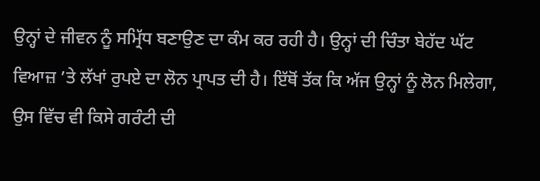ਉਨ੍ਹਾਂ ਦੇ ਜੀਵਨ ਨੂੰ ਸਮ੍ਰਿੱਧ ਬਣਾਉਣ ਦਾ ਕੰਮ ਕਰ ਰਹੀ ਹੈ। ਉਨ੍ਹਾਂ ਦੀ ਚਿੰਤਾ ਬੇਹੱਦ ਘੱਟ ਵਿਆਜ਼ ’ਤੇ ਲੱਖਾਂ ਰੁਪਏ ਦਾ ਲੋਨ ਪ੍ਰਾਪਤ ਦੀ ਹੈ। ਇੱਥੋਂ ਤੱਕ ਕਿ ਅੱਜ ਉਨ੍ਹਾਂ ਨੂੰ ਲੋਨ ਮਿਲੇਗਾ, ਉਸ ਵਿੱਚ ਵੀ ਕਿਸੇ ਗਰੰਟੀ ਦੀ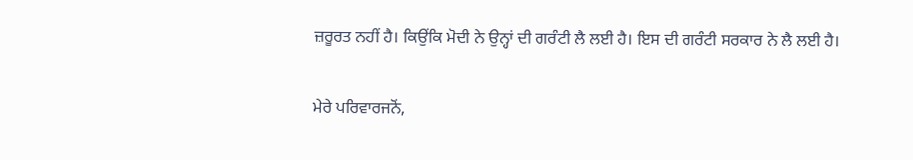ਜ਼ਰੂਰਤ ਨਹੀਂ ਹੈ। ਕਿਉਂਕਿ ਮੋਦੀ ਨੇ ਉਨ੍ਹਾਂ ਦੀ ਗਰੰਟੀ ਲੈ ਲਈ ਹੈ। ਇਸ ਦੀ ਗਰੰਟੀ ਸਰਕਾਰ ਨੇ ਲੈ ਲਈ ਹੈ।

ਮੇਰੇ ਪਰਿਵਾਰਜਨੋਂ,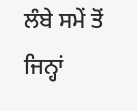ਲੰਬੇ ਸਮੇਂ ਤੋਂ ਜਿਨ੍ਹਾਂ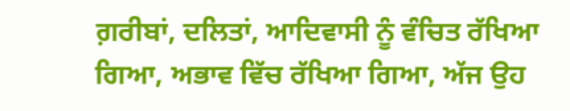ਗ਼ਰੀਬਾਂ, ਦਲਿਤਾਂ, ਆਦਿਵਾਸੀ ਨੂੰ ਵੰਚਿਤ ਰੱਖਿਆ ਗਿਆ, ਅਭਾਵ ਵਿੱਚ ਰੱਖਿਆ ਗਿਆ, ਅੱਜ ਉਹ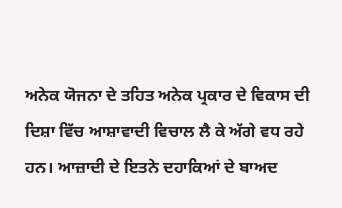ਅਨੇਕ ਯੋਜਨਾ ਦੇ ਤਹਿਤ ਅਨੇਕ ਪ੍ਰਕਾਰ ਦੇ ਵਿਕਾਸ ਦੀ ਦਿਸ਼ਾ ਵਿੱਚ ਆਸ਼ਾਵਾਦੀ ਵਿਚਾਲ ਲੈ ਕੇ ਅੱਗੇ ਵਧ ਰਹੇ ਹਨ। ਆਜ਼ਾਦੀ ਦੇ ਇਤਨੇ ਦਹਾਕਿਆਂ ਦੇ ਬਾਅਦ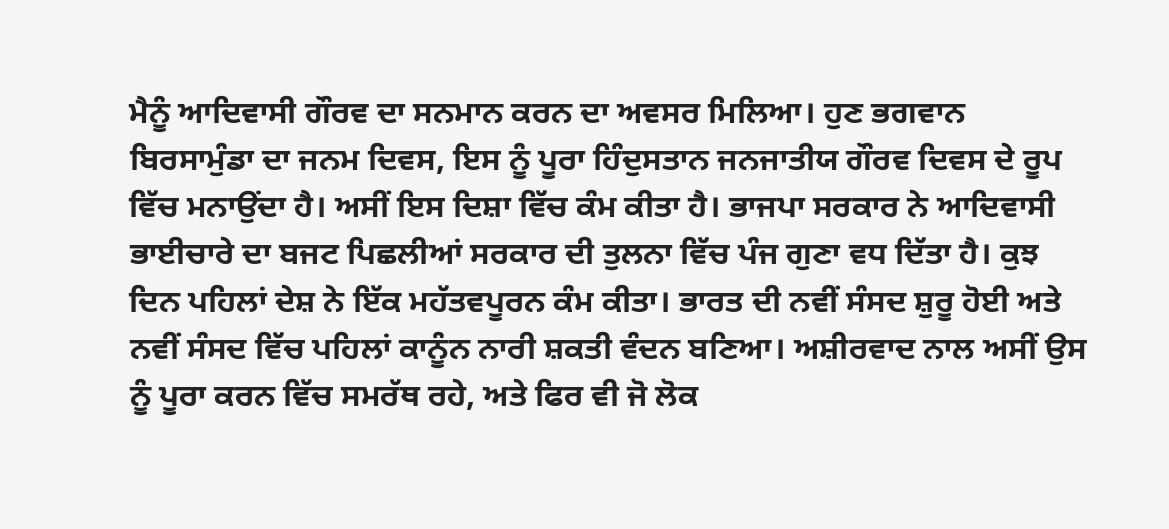ਮੈਨੂੰ ਆਦਿਵਾਸੀ ਗੌਰਵ ਦਾ ਸਨਮਾਨ ਕਰਨ ਦਾ ਅਵਸਰ ਮਿਲਿਆ। ਹੁਣ ਭਗਵਾਨ ਬਿਰਸਾਮੁੰਡਾ ਦਾ ਜਨਮ ਦਿਵਸ, ਇਸ ਨੂੰ ਪੂਰਾ ਹਿੰਦੁਸਤਾਨ ਜਨਜਾਤੀਯ ਗੌਰਵ ਦਿਵਸ ਦੇ ਰੂਪ ਵਿੱਚ ਮਨਾਉਂਦਾ ਹੈ। ਅਸੀਂ ਇਸ ਦਿਸ਼ਾ ਵਿੱਚ ਕੰਮ ਕੀਤਾ ਹੈ। ਭਾਜਪਾ ਸਰਕਾਰ ਨੇ ਆਦਿਵਾਸੀ ਭਾਈਚਾਰੇ ਦਾ ਬਜਟ ਪਿਛਲੀਆਂ ਸਰਕਾਰ ਦੀ ਤੁਲਨਾ ਵਿੱਚ ਪੰਜ ਗੁਣਾ ਵਧ ਦਿੱਤਾ ਹੈ। ਕੁਝ ਦਿਨ ਪਹਿਲਾਂ ਦੇਸ਼ ਨੇ ਇੱਕ ਮਹੱਤਵਪੂਰਨ ਕੰਮ ਕੀਤਾ। ਭਾਰਤ ਦੀ ਨਵੀਂ ਸੰਸਦ ਸ਼ੁਰੂ ਹੋਈ ਅਤੇ ਨਵੀਂ ਸੰਸਦ ਵਿੱਚ ਪਹਿਲਾਂ ਕਾਨੂੰਨ ਨਾਰੀ ਸ਼ਕਤੀ ਵੰਦਨ ਬਣਿਆ। ਅਸ਼ੀਰਵਾਦ ਨਾਲ ਅਸੀਂ ਉਸ ਨੂੰ ਪੂਰਾ ਕਰਨ ਵਿੱਚ ਸਮਰੱਥ ਰਹੇ, ਅਤੇ ਫਿਰ ਵੀ ਜੋ ਲੋਕ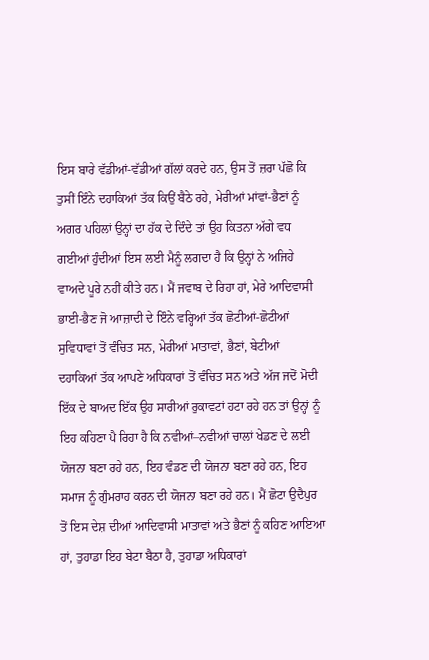ਇਸ ਬਾਰੇ ਵੱਡੀਆਂ-ਵੱਡੀਆਂ ਗੱਲਾਂ ਕਰਦੇ ਹਨ, ਉਸ ਤੋਂ ਜ਼ਰਾ ਪੱਛੋ ਕਿ ਤੁਸੀਂ ਇੰਨੇ ਦਹਾਕਿਆਂ ਤੱਕ ਕਿਉਂ ਬੈਠੇ ਰਹੇ, ਮੇਰੀਆਂ ਮਾਂਵਾਂ-ਭੈਣਾਂ ਨੂੰ ਅਗਰ ਪਹਿਲਾਂ ਉਨ੍ਹਾਂ ਦਾ ਹੱਕ ਦੇ ਦਿੰਦੇ ਤਾਂ ਉਹ ਕਿਤਨਾ ਅੱਗੇ ਵਧ ਗਈਆਂ ਹੁੰਦੀਆਂ ਇਸ ਲਈ ਮੈਨੂੰ ਲਗਦਾ ਹੈ ਕਿ ਉਨ੍ਹਾਂ ਨੇ ਅਜਿਹੇ ਵਾਅਦੇ ਪੂਰੇ ਨਹੀਂ ਕੀਤੇ ਹਨ। ਮੈਂ ਜਵਾਬ ਦੇ ਰਿਹਾ ਹਾਂ, ਮੇਰੇ ਆਦਿਵਾਸੀ ਭਾਈ-ਭੈਣ ਜੋ ਆਜ਼ਾਦੀ ਦੇ ਇੰਨੇ ਵਰ੍ਹਿਆਂ ਤੱਕ ਛੋਟੀਆਂ-ਛੋਟੀਆਂ ਸੁਵਿਧਾਵਾਂ ਤੋਂ ਵੰਚਿਤ ਸਨ, ਮੇਰੀਆਂ ਮਾਤਾਵਾਂ, ਭੈਣਾਂ, ਬੇਟੀਆਂ  ਦਹਾਕਿਆਂ ਤੱਕ ਆਪਣੇ ਅਧਿਕਾਰਾਂ ਤੋਂ ਵੰਚਿਤ ਸਨ ਅਤੇ ਅੱਜ ਜਦੋਂ ਮੋਦੀ ਇੱਕ ਦੇ ਬਾਅਦ ਇੱਕ ਉਹ ਸਾਰੀਆਂ ਰੁਕਾਵਟਾਂ ਹਟਾ ਰਹੇ ਹਨ ਤਾਂ ਉਨ੍ਹਾਂ ਨੂੰ ਇਹ ਕਹਿਣਾ ਪੈ ਰਿਹਾ ਹੈ ਕਿ ਨਵੀਆਂ–ਨਵੀਆਂ ਚਾਲਾਂ ਖੇਡਣ ਦੇ ਲਈ ਯੋਜਨਾ ਬਣਾ ਰਹੇ ਹਨ, ਇਹ ਵੰਡਣ ਦੀ ਯੋਜਨਾ ਬਣਾ ਰਹੇ ਹਨ, ਇਹ ਸਮਾਜ ਨੂੰ ਗੁੰਮਰਾਹ ਕਰਨ ਦੀ ਯੋਜਨਾ ਬਣਾ ਰਹੇ ਹਨ। ਮੈਂ ਛੋਟਾ ਉਦੈਪੁਰ ਤੋਂ ਇਸ ਦੇਸ਼ ਦੀਆਂ ਆਦਿਵਾਸੀ ਮਾਤਾਵਾਂ ਅਤੇ ਭੈਣਾਂ ਨੂੰ ਕਹਿਣ ਆਇਆ ਹਾਂ, ਤੁਹਾਡਾ ਇਹ ਬੇਟਾ ਬੈਠਾ ਹੈ, ਤੁਹਾਡਾ ਅਧਿਕਾਰਾਂ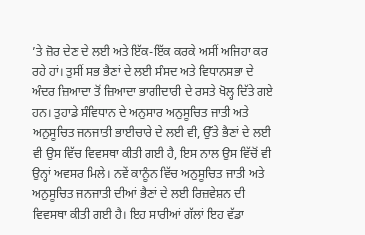’ਤੇ ਜ਼ੋਰ ਦੇਣ ਦੇ ਲਈ ਅਤੇ ਇੱਕ-ਇੱਕ ਕਰਕੇ ਅਸੀਂ ਅਜਿਹਾ ਕਰ ਰਹੇ ਹਾਂ। ਤੁਸੀਂ ਸਭ ਭੈਣਾਂ ਦੇ ਲਈ ਸੰਸਦ ਅਤੇ ਵਿਧਾਨਸਭਾ ਦੇ ਅੰਦਰ ਜ਼ਿਆਦਾ ਤੋਂ ਜ਼ਿਆਦਾ ਭਾਗੀਦਾਰੀ ਦੇ ਰਸਤੇ ਖੋਲ੍ਹ ਦਿੱਤੇ ਗਏ ਹਨ। ਤੁਹਾਡੇ ਸੰਵਿਧਾਨ ਦੇ ਅਨੁਸਾਰ ਅਨੁਸੂਚਿਤ ਜਾਤੀ ਅਤੇ ਅਨੁਸੂਚਿਤ ਜਨਜਾਤੀ ਭਾਈਚਾਰੇ ਦੇ ਲਈ ਵੀ, ਉੱਤੇ ਭੈਣਾਂ ਦੇ ਲਈ ਵੀ ਉਸ ਵਿੱਚ ਵਿਵਸਥਾ ਕੀਤੀ ਗਈ ਹੈ, ਇਸ ਨਾਲ ਉਸ ਵਿੱਚੋਂ ਵੀ ਉਨ੍ਹਾਂ ਅਵਸਰ ਮਿਲੇ। ਨਵੇਂ ਕਾਨੂੰਨ ਵਿੱਚ ਅਨੁਸੂਚਿਤ ਜਾਤੀ ਅਤੇ ਅਨੁਸੂਚਿਤ ਜਨਜਾਤੀ ਦੀਆਂ ਭੈਣਾਂ ਦੇ ਲਈ ਰਿਜ਼ਵੇਸ਼ਨ ਦੀ ਵਿਵਸਥਾ ਕੀਤੀ ਗਈ ਹੈ। ਇਹ ਸਾਰੀਆਂ ਗੱਲਾਂ ਇਹ ਵੱਡਾ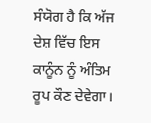ਸੰਯੋਗ ਹੈ ਕਿ ਅੱਜ  ਦੇਸ਼ ਵਿੱਚ ਇਸ ਕਾਨੂੰਨ ਨੂੰ ਅੰਤਿਮ ਰੂਪ ਕੌਣ ਦੇਵੇਗਾ।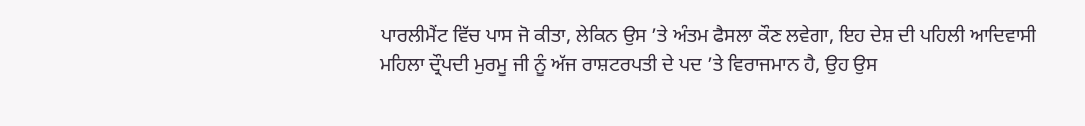ਪਾਰਲੀਮੈਂਟ ਵਿੱਚ ਪਾਸ ਜੋ ਕੀਤਾ, ਲੇਕਿਨ ਉਸ ’ਤੇ ਅੰਤਮ ਫੈਸਲਾ ਕੌਣ ਲਵੇਗਾ, ਇਹ ਦੇਸ਼ ਦੀ ਪਹਿਲੀ ਆਦਿਵਾਸੀ ਮਹਿਲਾ ਦ੍ਰੌਪਦੀ ਮੁਰਮੂ ਜੀ ਨੂੰ ਅੱਜ ਰਾਸ਼ਟਰਪਤੀ ਦੇ ਪਦ ’ਤੇ ਵਿਰਾਜਮਾਨ ਹੈ, ਉਹ ਉਸ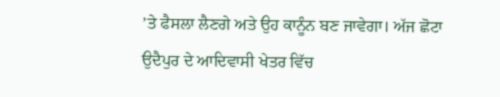’ਤੇ ਫੈਸਲਾ ਲੈਣਗੇ ਅਤੇ ਉਹ ਕਾਨੂੰਨ ਬਣ ਜਾਵੇਗਾ। ਅੱਜ ਛੋਟਾ ਉਦੈਪੁਰ ਦੇ ਆਦਿਵਾਸੀ ਖੇਤਰ ਵਿੱਚ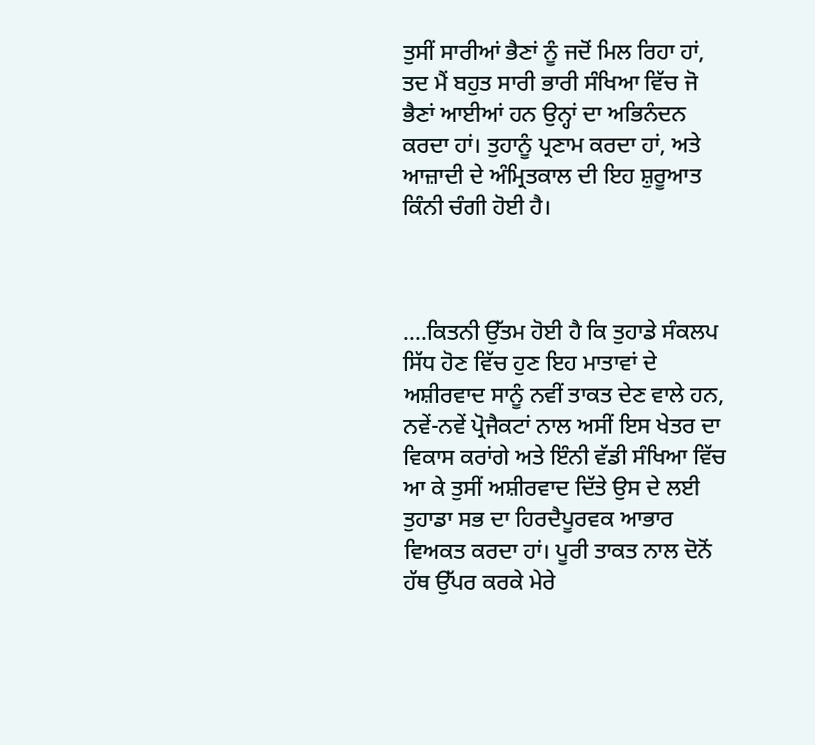ਤੁਸੀਂ ਸਾਰੀਆਂ ਭੈਣਾਂ ਨੂੰ ਜਦੋਂ ਮਿਲ ਰਿਹਾ ਹਾਂ, ਤਦ ਮੈਂ ਬਹੁਤ ਸਾਰੀ ਭਾਰੀ ਸੰਖਿਆ ਵਿੱਚ ਜੋ ਭੈਣਾਂ ਆਈਆਂ ਹਨ ਉਨ੍ਹਾਂ ਦਾ ਅਭਿਨੰਦਨ ਕਰਦਾ ਹਾਂ। ਤੁਹਾਨੂੰ ਪ੍ਰਣਾਮ ਕਰਦਾ ਹਾਂ, ਅਤੇ ਆਜ਼ਾਦੀ ਦੇ ਅੰਮ੍ਰਿਤਕਾਲ ਦੀ ਇਹ ਸ਼ੁਰੂਆਤ ਕਿੰਨੀ ਚੰਗੀ ਹੋਈ ਹੈ।



....ਕਿਤਨੀ ਉੱਤਮ ਹੋਈ ਹੈ ਕਿ ਤੁਹਾਡੇ ਸੰਕਲਪ ਸਿੱਧ ਹੋਣ ਵਿੱਚ ਹੁਣ ਇਹ ਮਾਤਾਵਾਂ ਦੇ ਅਸ਼ੀਰਵਾਦ ਸਾਨੂੰ ਨਵੀਂ ਤਾਕਤ ਦੇਣ ਵਾਲੇ ਹਨ, ਨਵੇਂ-ਨਵੇਂ ਪ੍ਰੋਜੈਕਟਾਂ ਨਾਲ ਅਸੀਂ ਇਸ ਖੇਤਰ ਦਾ ਵਿਕਾਸ ਕਰਾਂਗੇ ਅਤੇ ਇੰਨੀ ਵੱਡੀ ਸੰਖਿਆ ਵਿੱਚ ਆ ਕੇ ਤੁਸੀਂ ਅਸ਼ੀਰਵਾਦ ਦਿੱਤੇ ਉਸ ਦੇ ਲਈ ਤੁਹਾਡਾ ਸਭ ਦਾ ਹਿਰਦੈਪੂਰਵਕ ਆਭਾਰ ਵਿਅਕਤ ਕਰਦਾ ਹਾਂ। ਪੂਰੀ ਤਾਕਤ ਨਾਲ ਦੋਨੋਂ ਹੱਥ ਉੱਪਰ ਕਰਕੇ ਮੇਰੇ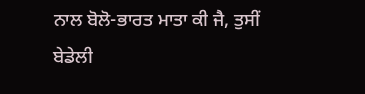ਨਾਲ ਬੋਲੋ-ਭਾਰਤ ਮਾਤਾ ਕੀ ਜੈ, ਤੁਸੀਂ ਬੇਡੇਲੀ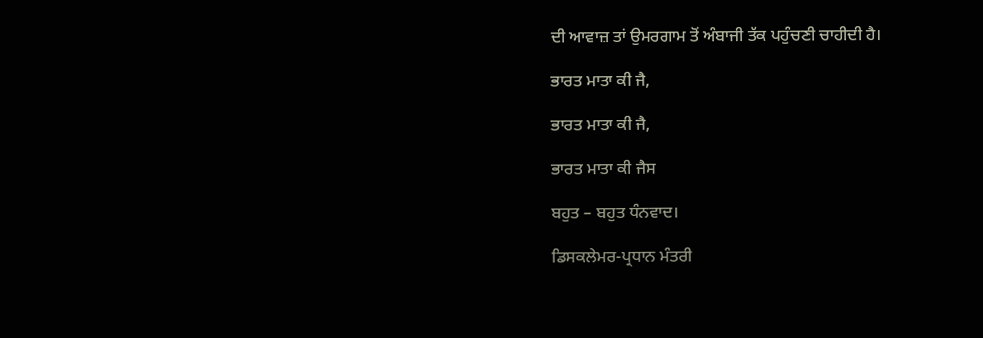ਦੀ ਆਵਾਜ਼ ਤਾਂ ਉਮਰਗਾਮ ਤੋਂ ਅੰਬਾਜੀ ਤੱਕ ਪਹੁੰਚਣੀ ਚਾਹੀਦੀ ਹੈ।

ਭਾਰਤ ਮਾਤਾ ਕੀ ਜੈ,

ਭਾਰਤ ਮਾਤਾ ਕੀ ਜੈ,

ਭਾਰਤ ਮਾਤਾ ਕੀ ਜੈਸ

ਬਹੁਤ – ਬਹੁਤ ਧੰਨਵਾਦ।

ਡਿਸਕਲੇਮਰ-ਪ੍ਰਧਾਨ ਮੰਤਰੀ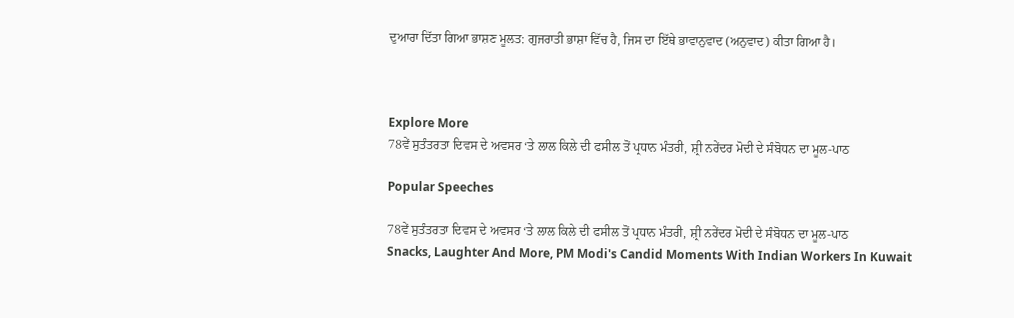ਦੁਆਰਾ ਦਿੱਤਾ ਗਿਆ ਭਾਸ਼ਣ ਮੂਲਤ: ਗੁਜਰਾਤੀ ਭਾਸ਼ਾ ਵਿੱਚ ਹੈ, ਜਿਸ ਦਾ ਇੱਥੇ ਭਾਵਾਨੁਵਾਦ (ਅਨੁਵਾਦ) ਕੀਤਾ ਗਿਆ ਹੈ।



Explore More
78ਵੇਂ ਸੁਤੰਤਰਤਾ ਦਿਵਸ ਦੇ ਅਵਸਰ ‘ਤੇ ਲਾਲ ਕਿਲੇ ਦੀ ਫਸੀਲ ਤੋਂ ਪ੍ਰਧਾਨ ਮੰਤਰੀ, ਸ਼੍ਰੀ ਨਰੇਂਦਰ ਮੋਦੀ ਦੇ ਸੰਬੋਧਨ ਦਾ ਮੂਲ-ਪਾਠ

Popular Speeches

78ਵੇਂ ਸੁਤੰਤਰਤਾ ਦਿਵਸ ਦੇ ਅਵਸਰ ‘ਤੇ ਲਾਲ ਕਿਲੇ ਦੀ ਫਸੀਲ ਤੋਂ ਪ੍ਰਧਾਨ ਮੰਤਰੀ, ਸ਼੍ਰੀ ਨਰੇਂਦਰ ਮੋਦੀ ਦੇ ਸੰਬੋਧਨ ਦਾ ਮੂਲ-ਪਾਠ
Snacks, Laughter And More, PM Modi's Candid Moments With Indian Workers In Kuwait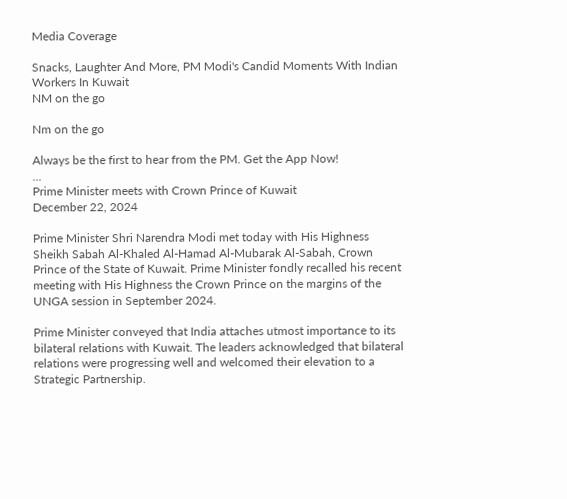Media Coverage

Snacks, Laughter And More, PM Modi's Candid Moments With Indian Workers In Kuwait
NM on the go

Nm on the go

Always be the first to hear from the PM. Get the App Now!
...
Prime Minister meets with Crown Prince of Kuwait
December 22, 2024

Prime Minister Shri Narendra Modi met today with His Highness Sheikh Sabah Al-Khaled Al-Hamad Al-Mubarak Al-Sabah, Crown Prince of the State of Kuwait. Prime Minister fondly recalled his recent meeting with His Highness the Crown Prince on the margins of the UNGA session in September 2024.

Prime Minister conveyed that India attaches utmost importance to its bilateral relations with Kuwait. The leaders acknowledged that bilateral relations were progressing well and welcomed their elevation to a Strategic Partnership.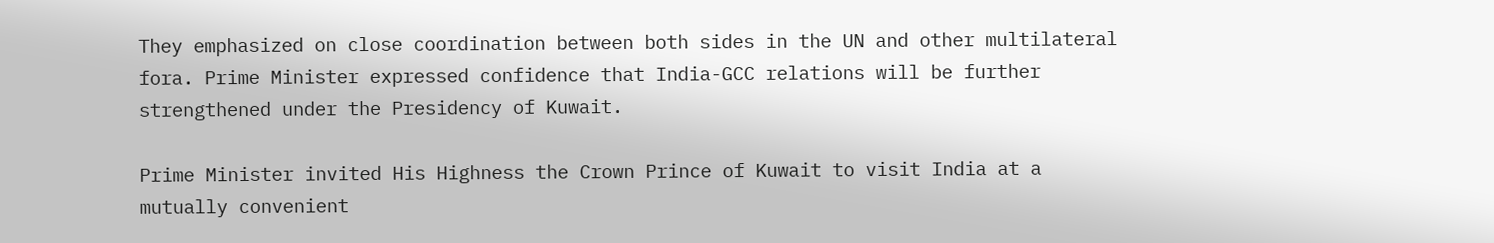They emphasized on close coordination between both sides in the UN and other multilateral fora. Prime Minister expressed confidence that India-GCC relations will be further strengthened under the Presidency of Kuwait.

Prime Minister invited His Highness the Crown Prince of Kuwait to visit India at a mutually convenient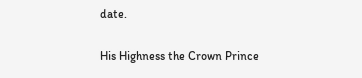date.

His Highness the Crown Prince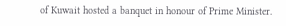of Kuwait hosted a banquet in honour of Prime Minister.